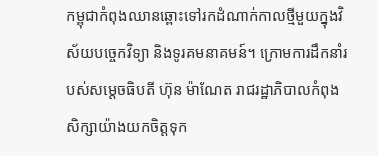កម្ពុជាកំពុងឈានឆ្ពោះទៅរកដំណាក់កាលថ្មីមួយក្នុងវិស័យបច្ចេកវិទ្យា និងទូរគមនាគមន៍។ ក្រោមការដឹកនាំរបស់សម្តេចធិបតី ហ៊ុន ម៉ាណែត រាជរដ្ឋាភិបាលកំពុងសិក្សាយ៉ាងយកចិត្តទុក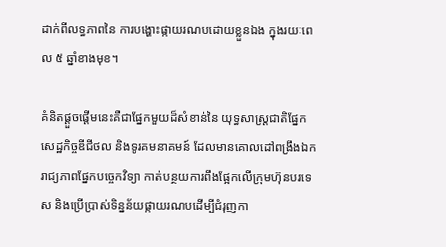ដាក់ពីលទ្ធភាពនៃ ការបង្ហោះផ្កាយរណបដោយខ្លួនឯង ក្នុងរយៈពេល ៥ ឆ្នាំខាងមុខ។

គំនិតផ្តួចផ្តើមនេះគឺជាផ្នែកមួយដ៏សំខាន់នៃ យុទ្ធសាស្ត្រជាតិផ្នែកសេដ្ឋកិច្ចឌីជីថល និងទូរគមនាគមន៍ ដែលមានគោលដៅពង្រឹងឯករាជ្យភាពផ្នែកបច្ចេកវិទ្យា កាត់បន្ថយការពឹងផ្អែកលើក្រុមហ៊ុនបរទេស និងប្រើប្រាស់ទិន្នន័យផ្កាយរណបដើម្បីជំរុញកា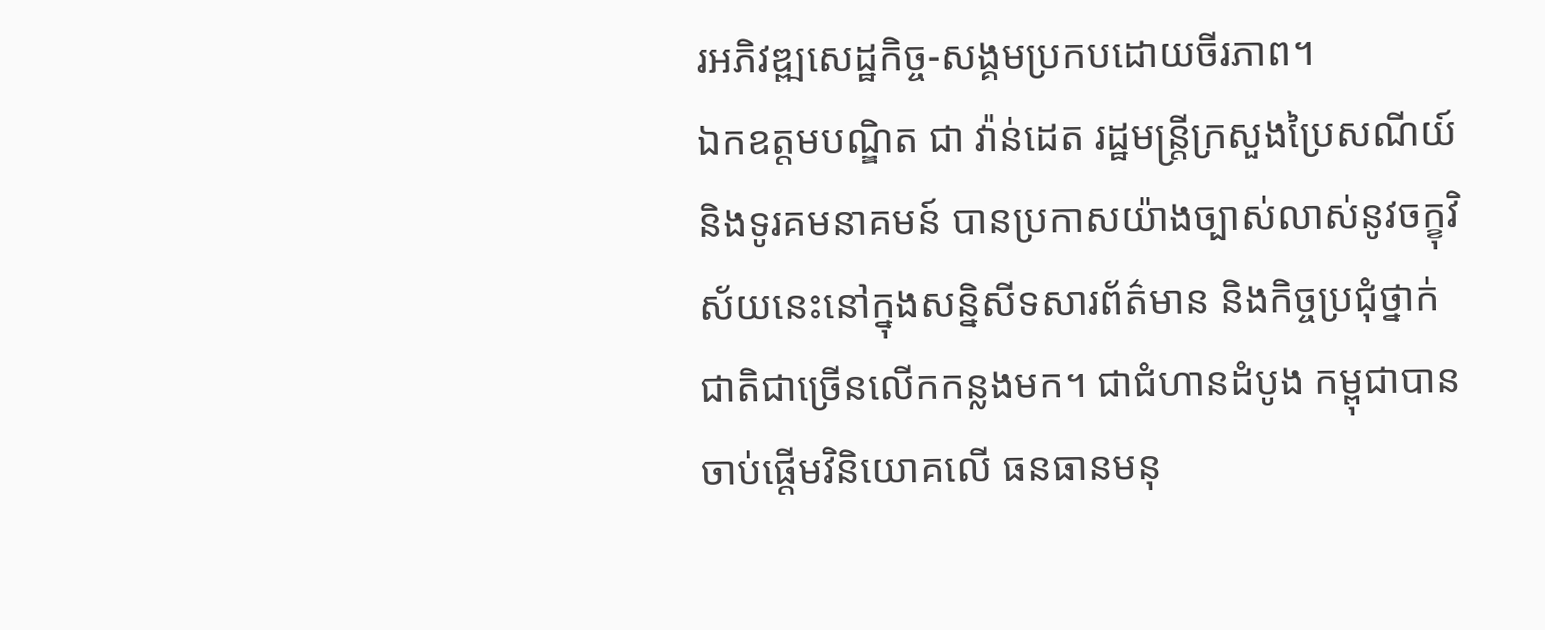រអភិវឌ្ឍសេដ្ឋកិច្ច-សង្គមប្រកបដោយចីរភាព។
ឯកឧត្តមបណ្ឌិត ជា វ៉ាន់ដេត រដ្ឋមន្ត្រីក្រសួងប្រៃសណីយ៍ និងទូរគមនាគមន៍ បានប្រកាសយ៉ាងច្បាស់លាស់នូវចក្ខុវិស័យនេះនៅក្នុងសន្និសីទសារព័ត៌មាន និងកិច្ចប្រជុំថ្នាក់ជាតិជាច្រើនលើកកន្លងមក។ ជាជំហានដំបូង កម្ពុជាបានចាប់ផ្តើមវិនិយោគលើ ធនធានមនុ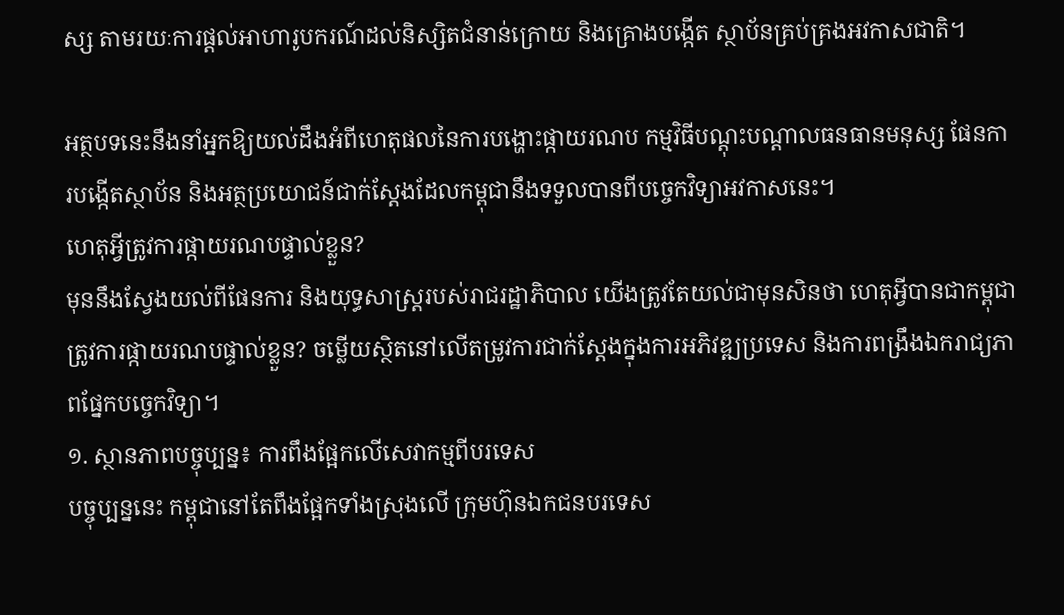ស្ស តាមរយៈការផ្តល់អាហារូបករណ៍ដល់និស្សិតជំនាន់ក្រោយ និងគ្រោងបង្កើត ស្ថាប័នគ្រប់គ្រងអវកាសជាតិ។

អត្ថបទនេះនឹងនាំអ្នកឱ្យយល់ដឹងអំពីហេតុផលនៃការបង្ហោះផ្កាយរណប កម្មវិធីបណ្តុះបណ្តាលធនធានមនុស្ស ផែនការបង្កើតស្ថាប័ន និងអត្ថប្រយោជន៍ជាក់ស្តែងដែលកម្ពុជានឹងទទួលបានពីបច្ចេកវិទ្យាអវកាសនេះ។
ហេតុអ្វីត្រូវការផ្កាយរណបផ្ទាល់ខ្លួន?
មុននឹងស្វែងយល់ពីផែនការ និងយុទ្ធសាស្ត្ររបស់រាជរដ្ឋាភិបាល យើងត្រូវតែយល់ជាមុនសិនថា ហេតុអ្វីបានជាកម្ពុជាត្រូវការផ្កាយរណបផ្ទាល់ខ្លួន? ចម្លើយស្ថិតនៅលើតម្រូវការជាក់ស្តែងក្នុងការអភិវឌ្ឍប្រទេស និងការពង្រឹងឯករាជ្យភាពផ្នែកបច្ចេកវិទ្យា។
១. ស្ថានភាពបច្ចុប្បន្ន៖ ការពឹងផ្អែកលើសេវាកម្មពីបរទេស
បច្ចុប្បន្ននេះ កម្ពុជានៅតែពឹងផ្អែកទាំងស្រុងលើ ក្រុមហ៊ុនឯកជនបរទេស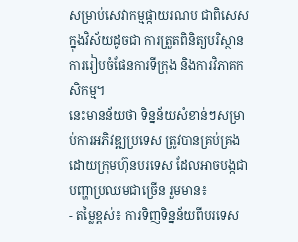សម្រាប់សេវាកម្មផ្កាយរណប ជាពិសេសក្នុងវិស័យដូចជា ការត្រួតពិនិត្យបរិស្ថាន ការរៀបចំផែនការទីក្រុង និងការវិភាគកសិកម្ម។
នេះមានន័យថា ទិន្នន័យសំខាន់ៗសម្រាប់ការអភិវឌ្ឍប្រទេស ត្រូវបានគ្រប់គ្រងដោយក្រុមហ៊ុនបរទេស ដែលអាចបង្កជាបញ្ហាប្រឈមជាច្រើន រួមមាន៖
- តម្លៃខ្ពស់៖ ការទិញទិន្នន័យពីបរទេស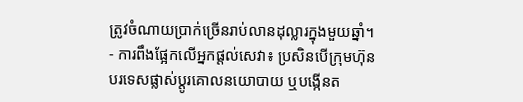ត្រូវចំណាយប្រាក់ច្រើនរាប់លានដុល្លារក្នុងមួយឆ្នាំ។
- ការពឹងផ្អែកលើអ្នកផ្តល់សេវា៖ ប្រសិនបើក្រុមហ៊ុនបរទេសផ្លាស់ប្តូរគោលនយោបាយ ឬបង្កើនត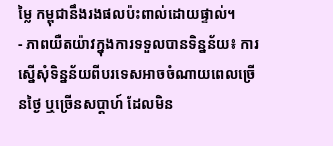ម្លៃ កម្ពុជានឹងរងផលប៉ះពាល់ដោយផ្ទាល់។
- ភាពយឺតយ៉ាវក្នុងការទទួលបានទិន្នន័យ៖ ការស្នើសុំទិន្នន័យពីបរទេសអាចចំណាយពេលច្រើនថ្ងៃ ឬច្រើនសប្តាហ៍ ដែលមិន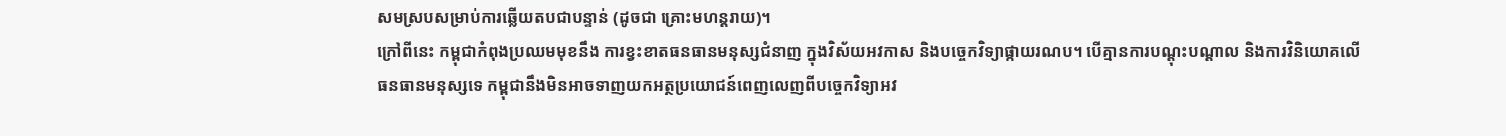សមស្របសម្រាប់ការឆ្លើយតបជាបន្ទាន់ (ដូចជា គ្រោះមហន្តរាយ)។
ក្រៅពីនេះ កម្ពុជាកំពុងប្រឈមមុខនឹង ការខ្វះខាតធនធានមនុស្សជំនាញ ក្នុងវិស័យអវកាស និងបច្ចេកវិទ្យាផ្កាយរណប។ បើគ្មានការបណ្តុះបណ្តាល និងការវិនិយោគលើធនធានមនុស្សទេ កម្ពុជានឹងមិនអាចទាញយកអត្ថប្រយោជន៍ពេញលេញពីបច្ចេកវិទ្យាអវ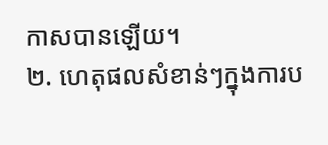កាសបានឡើយ។
២. ហេតុផលសំខាន់ៗក្នុងការប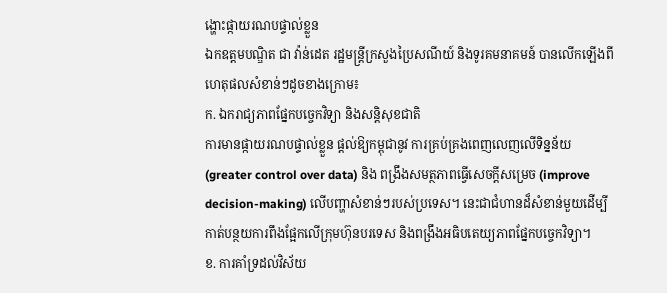ង្ហោះផ្កាយរណបផ្ទាល់ខ្លួន
ឯកឧត្តមបណ្ឌិត ជា វ៉ាន់ដេត រដ្ឋមន្ត្រីក្រសួងប្រៃសណីយ៍ និងទូរគមនាគមន៍ បានលើកឡើងពីហេតុផលសំខាន់ៗដូចខាងក្រោម៖
ក. ឯករាជ្យភាពផ្នែកបច្ចេកវិទ្យា និងសន្តិសុខជាតិ
ការមានផ្កាយរណបផ្ទាល់ខ្លួន ផ្តល់ឱ្យកម្ពុជានូវ ការគ្រប់គ្រងពេញលេញលើទិន្នន័យ (greater control over data) និង ពង្រឹងសមត្ថភាពធ្វើសេចក្តីសម្រេច (improve decision-making) លើបញ្ហាសំខាន់ៗរបស់ប្រទេស។ នេះជាជំហានដ៏សំខាន់មួយដើម្បីកាត់បន្ថយការពឹងផ្អែកលើក្រុមហ៊ុនបរទេស និងពង្រឹងអធិបតេយ្យភាពផ្នែកបច្ចេកវិទ្យា។
ខ. ការគាំទ្រដល់វិស័យ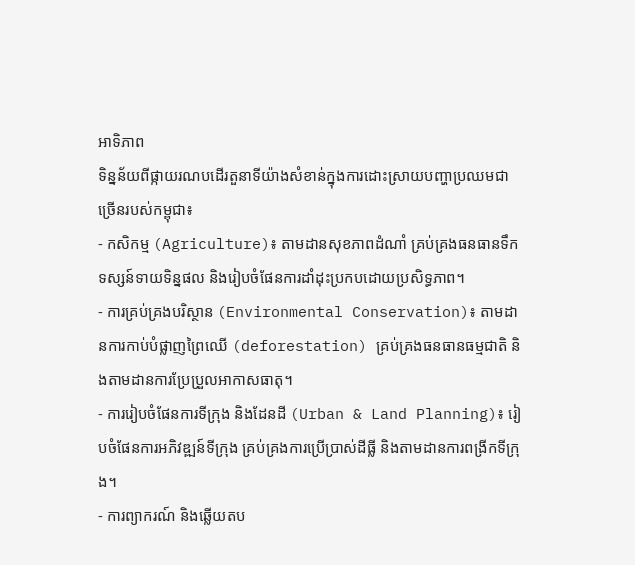អាទិភាព
ទិន្នន័យពីផ្កាយរណបដើរតួនាទីយ៉ាងសំខាន់ក្នុងការដោះស្រាយបញ្ហាប្រឈមជាច្រើនរបស់កម្ពុជា៖
- កសិកម្ម (Agriculture)៖ តាមដានសុខភាពដំណាំ គ្រប់គ្រងធនធានទឹក ទស្សន៍ទាយទិន្នផល និងរៀបចំផែនការដាំដុះប្រកបដោយប្រសិទ្ធភាព។
- ការគ្រប់គ្រងបរិស្ថាន (Environmental Conservation)៖ តាមដានការកាប់បំផ្លាញព្រៃឈើ (deforestation) គ្រប់គ្រងធនធានធម្មជាតិ និងតាមដានការប្រែប្រួលអាកាសធាតុ។
- ការរៀបចំផែនការទីក្រុង និងដែនដី (Urban & Land Planning)៖ រៀបចំផែនការអភិវឌ្ឍន៍ទីក្រុង គ្រប់គ្រងការប្រើប្រាស់ដីធ្លី និងតាមដានការពង្រីកទីក្រុង។
- ការព្យាករណ៍ និងឆ្លើយតប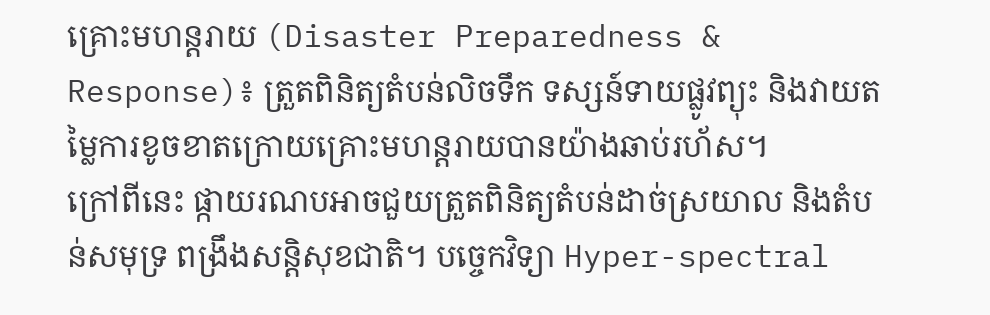គ្រោះមហន្តរាយ (Disaster Preparedness & Response)៖ ត្រួតពិនិត្យតំបន់លិចទឹក ទស្សន៍ទាយផ្លូវព្យុះ និងវាយតម្លៃការខូចខាតក្រោយគ្រោះមហន្តរាយបានយ៉ាងឆាប់រហ័ស។
ក្រៅពីនេះ ផ្កាយរណបអាចជួយត្រួតពិនិត្យតំបន់ដាច់ស្រយាល និងតំបន់សមុទ្រ ពង្រឹងសន្តិសុខជាតិ។ បច្ចេកវិទ្យា Hyper-spectral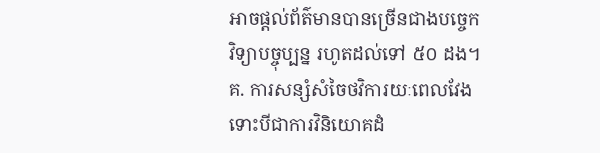អាចផ្តល់ព័ត៌មានបានច្រើនជាងបច្ចេកវិទ្យាបច្ចុប្បន្ន រហូតដល់ទៅ ៥០ ដង។
គ. ការសន្សំសំចៃថវិការយៈពេលវែង
ទោះបីជាការវិនិយោគដំ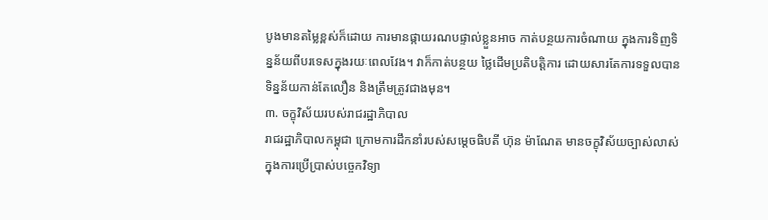បូងមានតម្លៃខ្ពស់ក៏ដោយ ការមានផ្កាយរណបផ្ទាល់ខ្លួនអាច កាត់បន្ថយការចំណាយ ក្នុងការទិញទិន្នន័យពីបរទេសក្នុងរយៈពេលវែង។ វាក៏កាត់បន្ថយ ថ្លៃដើមប្រតិបត្តិការ ដោយសារតែការទទួលបានទិន្នន័យកាន់តែលឿន និងត្រឹមត្រូវជាងមុន។
៣. ចក្ខុវិស័យរបស់រាជរដ្ឋាភិបាល
រាជរដ្ឋាភិបាលកម្ពុជា ក្រោមការដឹកនាំរបស់សម្តេចធិបតី ហ៊ុន ម៉ាណែត មានចក្ខុវិស័យច្បាស់លាស់ក្នុងការប្រើប្រាស់បច្ចេកវិទ្យា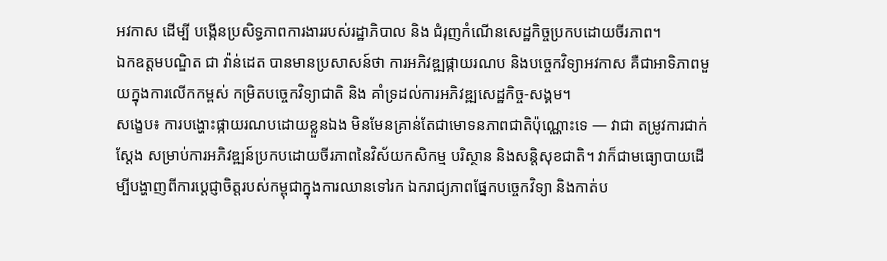អវកាស ដើម្បី បង្កើនប្រសិទ្ធភាពការងាររបស់រដ្ឋាភិបាល និង ជំរុញកំណើនសេដ្ឋកិច្ចប្រកបដោយចីរភាព។
ឯកឧត្តមបណ្ឌិត ជា វ៉ាន់ដេត បានមានប្រសាសន៍ថា ការអភិវឌ្ឍផ្កាយរណប និងបច្ចេកវិទ្យាអវកាស គឺជាអាទិភាពមួយក្នុងការលើកកម្ពស់ កម្រិតបច្ចេកវិទ្យាជាតិ និង គាំទ្រដល់ការអភិវឌ្ឍសេដ្ឋកិច្ច-សង្គម។
សង្ខេប៖ ការបង្ហោះផ្កាយរណបដោយខ្លួនឯង មិនមែនគ្រាន់តែជាមោទនភាពជាតិប៉ុណ្ណោះទេ — វាជា តម្រូវការជាក់ស្តែង សម្រាប់ការអភិវឌ្ឍន៍ប្រកបដោយចីរភាពនៃវិស័យកសិកម្ម បរិស្ថាន និងសន្តិសុខជាតិ។ វាក៏ជាមធ្យោបាយដើម្បីបង្ហាញពីការប្តេជ្ញាចិត្តរបស់កម្ពុជាក្នុងការឈានទៅរក ឯករាជ្យភាពផ្នែកបច្ចេកវិទ្យា និងកាត់ប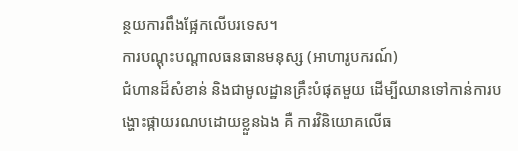ន្ថយការពឹងផ្អែកលើបរទេស។
ការបណ្ដុះបណ្ដាលធនធានមនុស្ស (អាហារូបករណ៍)
ជំហានដ៏សំខាន់ និងជាមូលដ្ឋានគ្រឹះបំផុតមួយ ដើម្បីឈានទៅកាន់ការបង្ហោះផ្កាយរណបដោយខ្លួនឯង គឺ ការវិនិយោគលើធ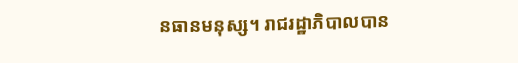នធានមនុស្ស។ រាជរដ្ឋាភិបាលបាន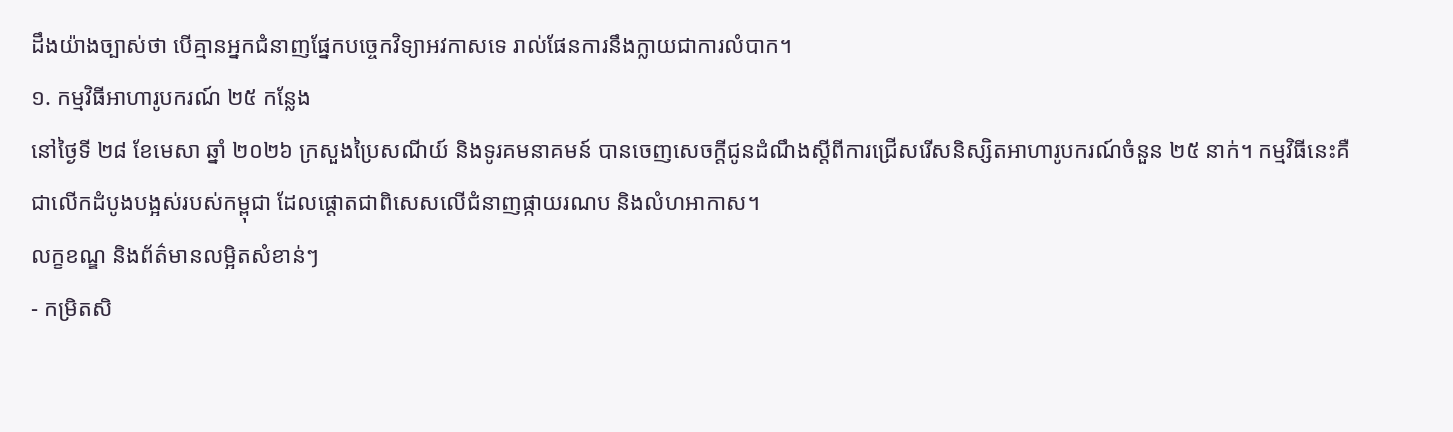ដឹងយ៉ាងច្បាស់ថា បើគ្មានអ្នកជំនាញផ្នែកបច្ចេកវិទ្យាអវកាសទេ រាល់ផែនការនឹងក្លាយជាការលំបាក។
១. កម្មវិធីអាហារូបករណ៍ ២៥ កន្លែង
នៅថ្ងៃទី ២៨ ខែមេសា ឆ្នាំ ២០២៦ ក្រសួងប្រៃសណីយ៍ និងទូរគមនាគមន៍ បានចេញសេចក្តីជូនដំណឹងស្តីពីការជ្រើសរើសនិស្សិតអាហារូបករណ៍ចំនួន ២៥ នាក់។ កម្មវិធីនេះគឺជាលើកដំបូងបង្អស់របស់កម្ពុជា ដែលផ្តោតជាពិសេសលើជំនាញផ្កាយរណប និងលំហអាកាស។
លក្ខខណ្ឌ និងព័ត៌មានលម្អិតសំខាន់ៗ
- កម្រិតសិ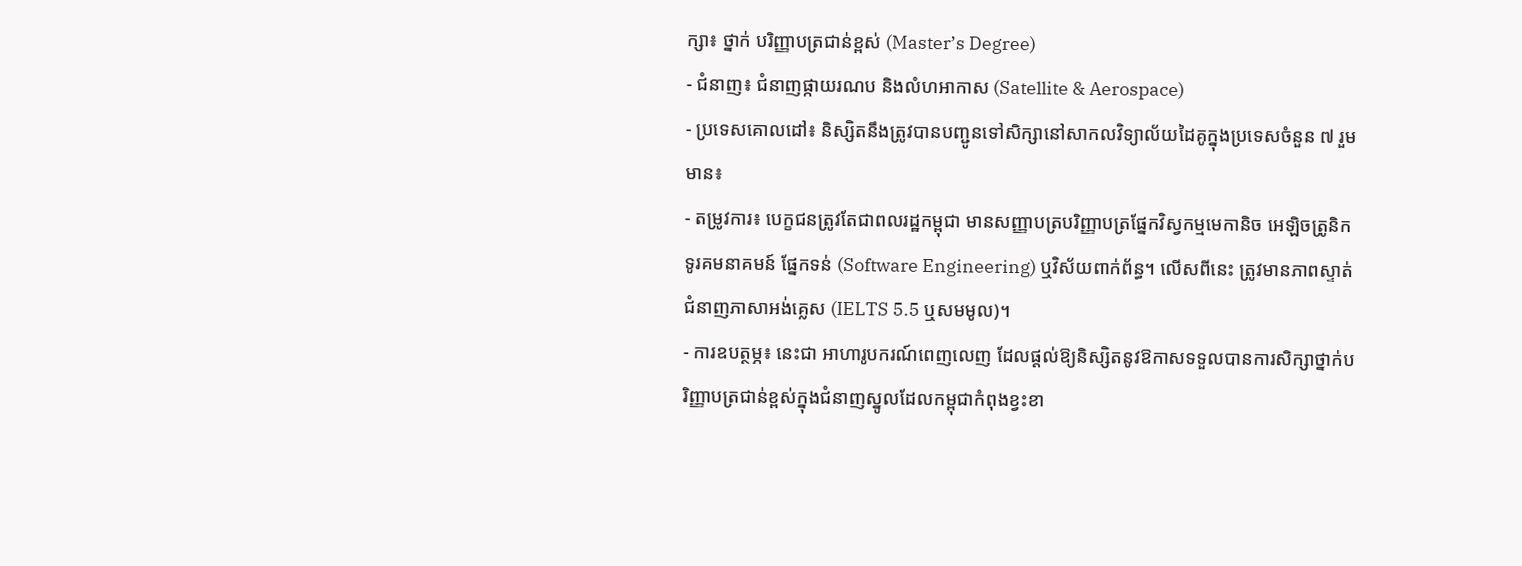ក្សា៖ ថ្នាក់ បរិញ្ញាបត្រជាន់ខ្ពស់ (Master’s Degree)
- ជំនាញ៖ ជំនាញផ្កាយរណប និងលំហអាកាស (Satellite & Aerospace)
- ប្រទេសគោលដៅ៖ និស្សិតនឹងត្រូវបានបញ្ជូនទៅសិក្សានៅសាកលវិទ្យាល័យដៃគូក្នុងប្រទេសចំនួន ៧ រួមមាន៖
- តម្រូវការ៖ បេក្ខជនត្រូវតែជាពលរដ្ឋកម្ពុជា មានសញ្ញាបត្របរិញ្ញាបត្រផ្នែកវិស្វកម្មមេកានិច អេឡិចត្រូនិក ទូរគមនាគមន៍ ផ្នែកទន់ (Software Engineering) ឬវិស័យពាក់ព័ន្ធ។ លើសពីនេះ ត្រូវមានភាពស្ទាត់ជំនាញភាសាអង់គ្លេស (IELTS 5.5 ឬសមមូល)។
- ការឧបត្ថម្ភ៖ នេះជា អាហារូបករណ៍ពេញលេញ ដែលផ្តល់ឱ្យនិស្សិតនូវឱកាសទទួលបានការសិក្សាថ្នាក់បរិញ្ញាបត្រជាន់ខ្ពស់ក្នុងជំនាញស្នូលដែលកម្ពុជាកំពុងខ្វះខា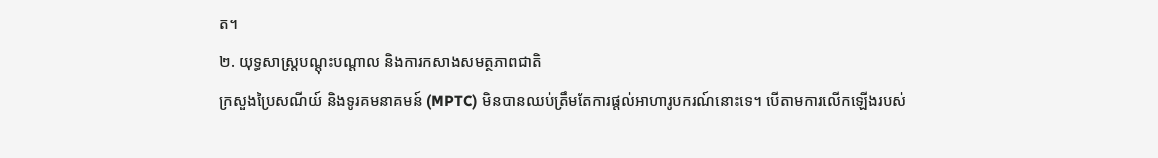ត។
២. យុទ្ធសាស្ត្របណ្តុះបណ្តាល និងការកសាងសមត្ថភាពជាតិ
ក្រសួងប្រៃសណីយ៍ និងទូរគមនាគមន៍ (MPTC) មិនបានឈប់ត្រឹមតែការផ្តល់អាហារូបករណ៍នោះទេ។ បើតាមការលើកឡើងរបស់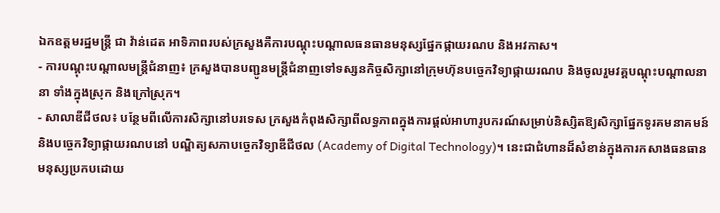ឯកឧត្តមរដ្ឋមន្ត្រី ជា វ៉ាន់ដេត អាទិភាពរបស់ក្រសួងគឺការបណ្តុះបណ្តាលធនធានមនុស្សផ្នែកផ្កាយរណប និងអវកាស។
- ការបណ្តុះបណ្តាលមន្ត្រីជំនាញ៖ ក្រសួងបានបញ្ជូនមន្ត្រីជំនាញទៅទស្សនកិច្ចសិក្សានៅក្រុមហ៊ុនបច្ចេកវិទ្យាផ្កាយរណប និងចូលរួមវគ្គបណ្តុះបណ្តាលនានា ទាំងក្នុងស្រុក និងក្រៅស្រុក។
- សាលាឌីជីថល៖ បន្ថែមពីលើការសិក្សានៅបរទេស ក្រសួងកំពុងសិក្សាពីលទ្ធភាពក្នុងការផ្តល់អាហារូបករណ៍សម្រាប់និស្សិតឱ្យសិក្សាផ្នែកទូរគមនាគមន៍ និងបច្ចេកវិទ្យាផ្កាយរណបនៅ បណ្ឌិត្យសភាបច្ចេកវិទ្យាឌីជីថល (Academy of Digital Technology)។ នេះជាជំហានដ៏សំខាន់ក្នុងការកសាងធនធានមនុស្សប្រកបដោយ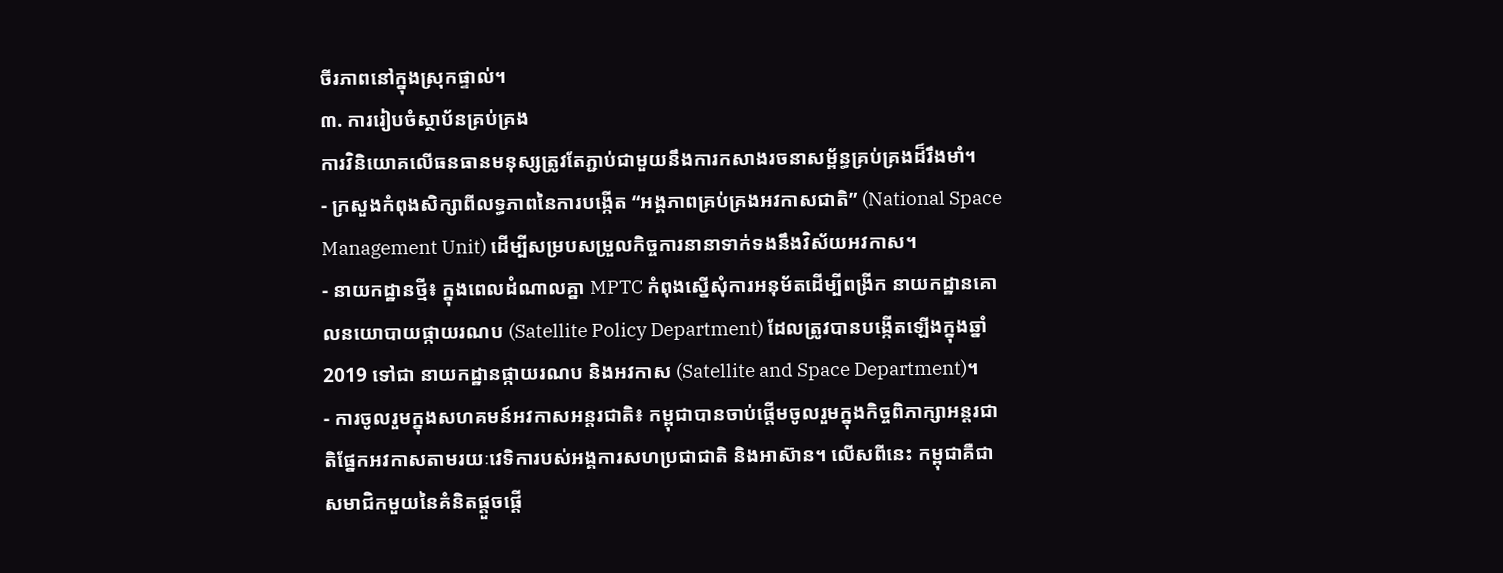ចីរភាពនៅក្នុងស្រុកផ្ទាល់។
៣. ការរៀបចំស្ថាប័នគ្រប់គ្រង
ការវិនិយោគលើធនធានមនុស្សត្រូវតែភ្ជាប់ជាមួយនឹងការកសាងរចនាសម្ព័ន្ធគ្រប់គ្រងដ៏រឹងមាំ។
- ក្រសួងកំពុងសិក្សាពីលទ្ធភាពនៃការបង្កើត “អង្គភាពគ្រប់គ្រងអវកាសជាតិ” (National Space Management Unit) ដើម្បីសម្របសម្រួលកិច្ចការនានាទាក់ទងនឹងវិស័យអវកាស។
- នាយកដ្ឋានថ្មី៖ ក្នុងពេលដំណាលគ្នា MPTC កំពុងស្នើសុំការអនុម័តដើម្បីពង្រីក នាយកដ្ឋានគោលនយោបាយផ្កាយរណប (Satellite Policy Department) ដែលត្រូវបានបង្កើតឡើងក្នុងឆ្នាំ 2019 ទៅជា នាយកដ្ឋានផ្កាយរណប និងអវកាស (Satellite and Space Department)។
- ការចូលរួមក្នុងសហគមន៍អវកាសអន្តរជាតិ៖ កម្ពុជាបានចាប់ផ្តើមចូលរួមក្នុងកិច្ចពិភាក្សាអន្តរជាតិផ្នែកអវកាសតាមរយៈវេទិការបស់អង្គការសហប្រជាជាតិ និងអាស៊ាន។ លើសពីនេះ កម្ពុជាគឺជាសមាជិកមួយនៃគំនិតផ្តួចផ្តើ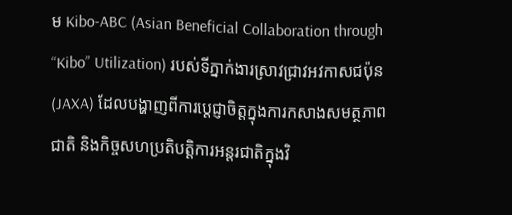ម Kibo-ABC (Asian Beneficial Collaboration through “Kibo” Utilization) របស់ទីភ្នាក់ងារស្រាវជ្រាវអវកាសជប៉ុន (JAXA) ដែលបង្ហាញពីការប្តេជ្ញាចិត្តក្នុងការកសាងសមត្ថភាពជាតិ និងកិច្ចសហប្រតិបត្តិការអន្តរជាតិក្នុងវិ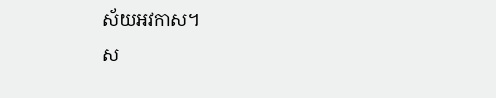ស័យអវកាស។
ស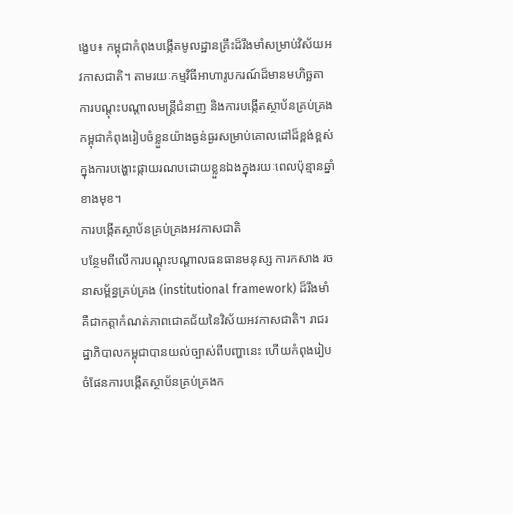ង្ខេប៖ កម្ពុជាកំពុងបង្កើតមូលដ្ឋានគ្រឹះដ៏រឹងមាំសម្រាប់វិស័យអវកាសជាតិ។ តាមរយៈកម្មវិធីអាហារូបករណ៍ដ៏មានមហិច្ឆតា ការបណ្តុះបណ្តាលមន្ត្រីជំនាញ និងការបង្កើតស្ថាប័នគ្រប់គ្រង កម្ពុជាកំពុងរៀបចំខ្លួនយ៉ាងធ្ងន់ធ្ងរសម្រាប់គោលដៅដ៏ខ្ពង់ខ្ពស់ក្នុងការបង្ហោះផ្កាយរណបដោយខ្លួនឯងក្នុងរយៈពេលប៉ុន្មានឆ្នាំខាងមុខ។
ការបង្កើតស្ថាប័នគ្រប់គ្រងអវកាសជាតិ
បន្ថែមពីលើការបណ្តុះបណ្តាលធនធានមនុស្ស ការកសាង រចនាសម្ព័ន្ធគ្រប់គ្រង (institutional framework) ដ៏រឹងមាំ គឺជាកត្តាកំណត់ភាពជោគជ័យនៃវិស័យអវកាសជាតិ។ រាជរដ្ឋាភិបាលកម្ពុជាបានយល់ច្បាស់ពីបញ្ហានេះ ហើយកំពុងរៀបចំផែនការបង្កើតស្ថាប័នគ្រប់គ្រងក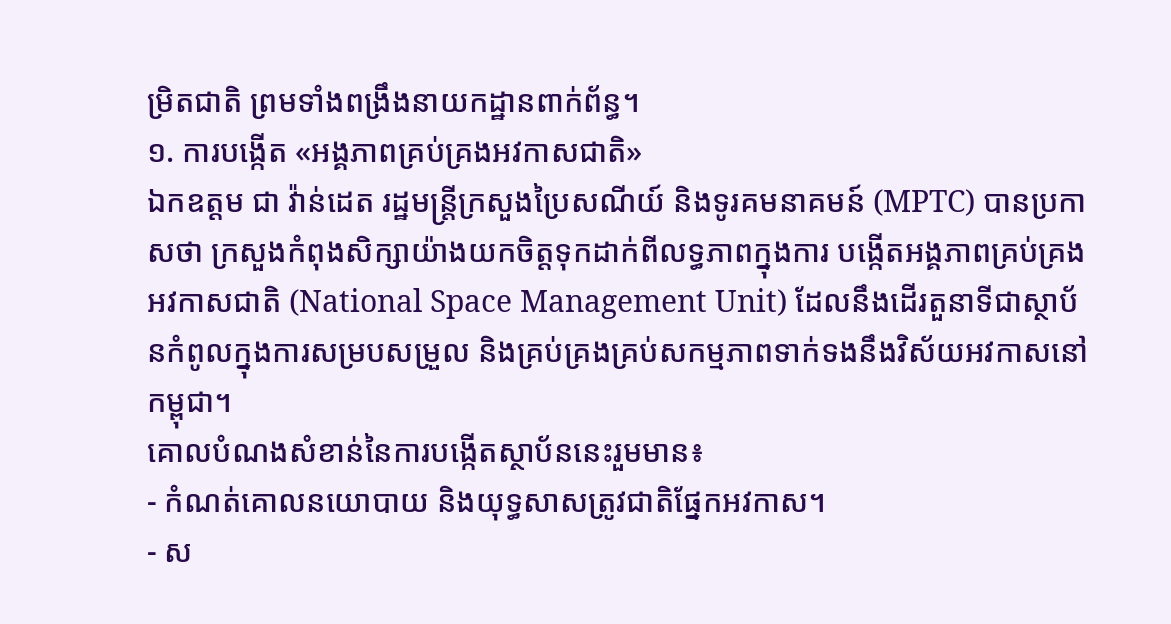ម្រិតជាតិ ព្រមទាំងពង្រឹងនាយកដ្ឋានពាក់ព័ន្ធ។
១. ការបង្កើត «អង្គភាពគ្រប់គ្រងអវកាសជាតិ»
ឯកឧត្តម ជា វ៉ាន់ដេត រដ្ឋមន្ត្រីក្រសួងប្រៃសណីយ៍ និងទូរគមនាគមន៍ (MPTC) បានប្រកាសថា ក្រសួងកំពុងសិក្សាយ៉ាងយកចិត្តទុកដាក់ពីលទ្ធភាពក្នុងការ បង្កើតអង្គភាពគ្រប់គ្រងអវកាសជាតិ (National Space Management Unit) ដែលនឹងដើរតួនាទីជាស្ថាប័នកំពូលក្នុងការសម្របសម្រួល និងគ្រប់គ្រងគ្រប់សកម្មភាពទាក់ទងនឹងវិស័យអវកាសនៅកម្ពុជា។
គោលបំណងសំខាន់នៃការបង្កើតស្ថាប័ននេះរួមមាន៖
- កំណត់គោលនយោបាយ និងយុទ្ធសាសត្រូវជាតិផ្នែកអវកាស។
- ស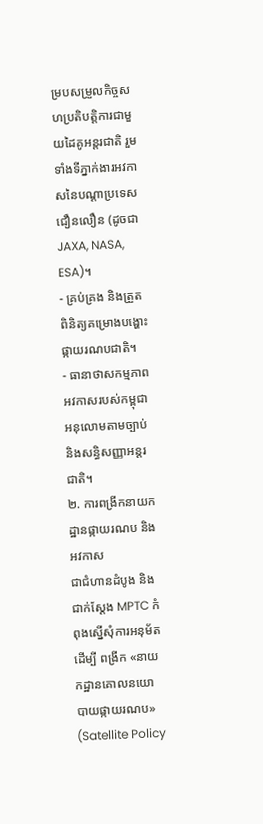ម្របសម្រួលកិច្ចសហប្រតិបត្តិការជាមួយដៃគូអន្តរជាតិ រួមទាំងទីភ្នាក់ងារអវកាសនៃបណ្តាប្រទេសជឿនលឿន (ដូចជា JAXA, NASA, ESA)។
- គ្រប់គ្រង និងត្រួតពិនិត្យគម្រោងបង្ហោះផ្កាយរណបជាតិ។
- ធានាថាសកម្មភាពអវកាសរបស់កម្ពុជាអនុលោមតាមច្បាប់ និងសន្ធិសញ្ញាអន្តរជាតិ។
២. ការពង្រីកនាយកដ្ឋានផ្កាយរណប និងអវកាស
ជាជំហានដំបូង និងជាក់ស្តែង MPTC កំពុងស្នើសុំការអនុម័តដើម្បី ពង្រីក «នាយកដ្ឋានគោលនយោបាយផ្កាយរណប» (Satellite Policy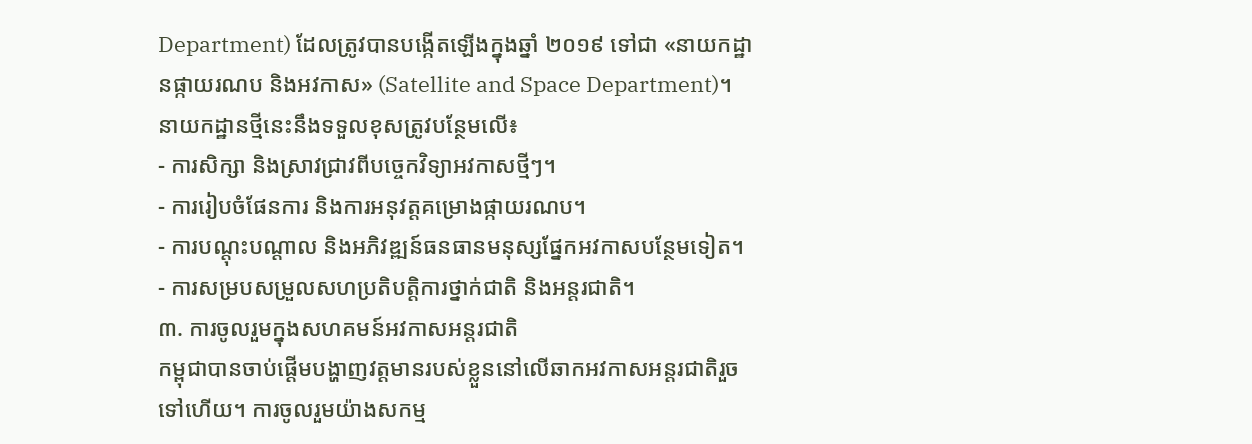Department) ដែលត្រូវបានបង្កើតឡើងក្នុងឆ្នាំ ២០១៩ ទៅជា «នាយកដ្ឋានផ្កាយរណប និងអវកាស» (Satellite and Space Department)។
នាយកដ្ឋានថ្មីនេះនឹងទទួលខុសត្រូវបន្ថែមលើ៖
- ការសិក្សា និងស្រាវជ្រាវពីបច្ចេកវិទ្យាអវកាសថ្មីៗ។
- ការរៀបចំផែនការ និងការអនុវត្តគម្រោងផ្កាយរណប។
- ការបណ្តុះបណ្តាល និងអភិវឌ្ឍន៍ធនធានមនុស្សផ្នែកអវកាសបន្ថែមទៀត។
- ការសម្របសម្រួលសហប្រតិបត្តិការថ្នាក់ជាតិ និងអន្តរជាតិ។
៣. ការចូលរួមក្នុងសហគមន៍អវកាសអន្តរជាតិ
កម្ពុជាបានចាប់ផ្តើមបង្ហាញវត្តមានរបស់ខ្លួននៅលើឆាកអវកាសអន្តរជាតិរួចទៅហើយ។ ការចូលរួមយ៉ាងសកម្ម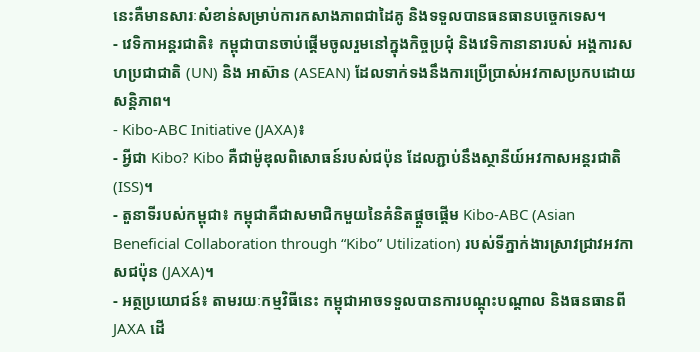នេះគឺមានសារៈសំខាន់សម្រាប់ការកសាងភាពជាដៃគូ និងទទួលបានធនធានបច្ចេកទេស។
- វេទិកាអន្តរជាតិ៖ កម្ពុជាបានចាប់ផ្តើមចូលរួមនៅក្នុងកិច្ចប្រជុំ និងវេទិកានានារបស់ អង្គការសហប្រជាជាតិ (UN) និង អាស៊ាន (ASEAN) ដែលទាក់ទងនឹងការប្រើប្រាស់អវកាសប្រកបដោយសន្តិភាព។
- Kibo-ABC Initiative (JAXA)៖
- អ្វីជា Kibo? Kibo គឺជាម៉ូឌុលពិសោធន៍របស់ជប៉ុន ដែលភ្ជាប់នឹងស្ថានីយ៍អវកាសអន្តរជាតិ (ISS)។
- តួនាទីរបស់កម្ពុជា៖ កម្ពុជាគឺជាសមាជិកមួយនៃគំនិតផ្តួចផ្តើម Kibo-ABC (Asian Beneficial Collaboration through “Kibo” Utilization) របស់ទីភ្នាក់ងារស្រាវជ្រាវអវកាសជប៉ុន (JAXA)។
- អត្ថប្រយោជន៍៖ តាមរយៈកម្មវិធីនេះ កម្ពុជាអាចទទួលបានការបណ្តុះបណ្តាល និងធនធានពី JAXA ដើ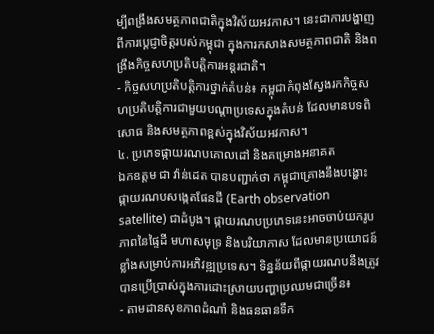ម្បីពង្រឹងសមត្ថភាពជាតិក្នុងវិស័យអវកាស។ នេះជាការបង្ហាញពីការប្តេជ្ញាចិត្តរបស់កម្ពុជា ក្នុងការកសាងសមត្ថភាពជាតិ និងពង្រឹងកិច្ចសហប្រតិបត្តិការអន្តរជាតិ។
- កិច្ចសហប្រតិបត្តិការថ្នាក់តំបន់៖ កម្ពុជាកំពុងស្វែងរកកិច្ចសហប្រតិបត្តិការជាមួយបណ្តាប្រទេសក្នុងតំបន់ ដែលមានបទពិសោធ និងសមត្ថភាពខ្ពស់ក្នុងវិស័យអវកាស។
៤. ប្រភេទផ្កាយរណបគោលដៅ និងគម្រោងអនាគត
ឯកឧត្តម ជា វ៉ាន់ដេត បានបញ្ជាក់ថា កម្ពុជាគ្រោងនឹងបង្ហោះ ផ្កាយរណបសង្កេតផែនដី (Earth observation satellite) ជាដំបូង។ ផ្កាយរណបប្រភេទនេះអាចចាប់យករូបភាពនៃផ្ទៃដី មហាសមុទ្រ និងបរិយាកាស ដែលមានប្រយោជន៍ខ្លាំងសម្រាប់ការអភិវឌ្ឍប្រទេស។ ទិន្នន័យពីផ្កាយរណបនឹងត្រូវបានប្រើប្រាស់ក្នុងការដោះស្រាយបញ្ហាប្រឈមជាច្រើន៖
- តាមដានសុខភាពដំណាំ និងធនធានទឹក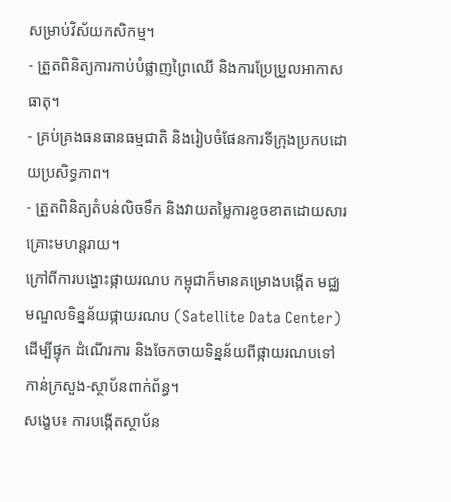សម្រាប់វិស័យកសិកម្ម។
- ត្រួតពិនិត្យការកាប់បំផ្លាញព្រៃឈើ និងការប្រែប្រួលអាកាសធាតុ។
- គ្រប់គ្រងធនធានធម្មជាតិ និងរៀបចំផែនការទីក្រុងប្រកបដោយប្រសិទ្ធភាព។
- ត្រួតពិនិត្យតំបន់លិចទឹក និងវាយតម្លៃការខូចខាតដោយសារគ្រោះមហន្តរាយ។
ក្រៅពីការបង្ហោះផ្កាយរណប កម្ពុជាក៏មានគម្រោងបង្កើត មជ្ឈមណ្ឌលទិន្នន័យផ្កាយរណប (Satellite Data Center) ដើម្បីផ្ទុក ដំណើរការ និងចែកចាយទិន្នន័យពីផ្កាយរណបទៅកាន់ក្រសួង-ស្ថាប័នពាក់ព័ន្ធ។
សង្ខេប៖ ការបង្កើតស្ថាប័ន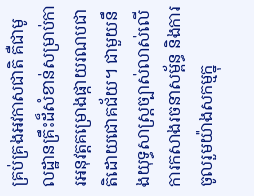គ្រប់គ្រងអវកាសជាតិ គឺជាមូលដ្ឋានគ្រឹះដ៏សំខាន់សម្រាប់ការអនុវត្តគម្រោងផ្កាយរណបជាតិដោយជោគជ័យ។ ជាមួយនឹងយុទ្ធសាស្ត្រច្បាស់លាស់លើការកសាងរចនាសម្ព័ន្ធ និងការចូលរួមយ៉ាងសកម្មក្នុ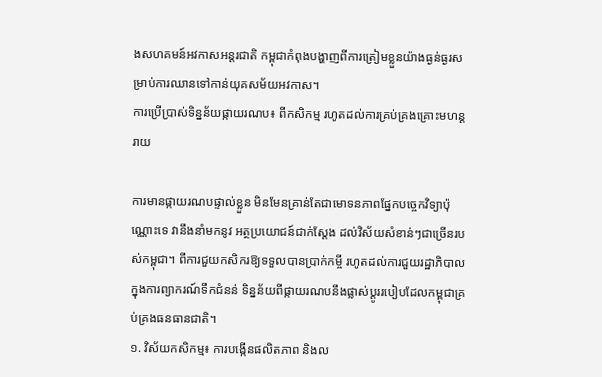ងសហគមន៍អវកាសអន្តរជាតិ កម្ពុជាកំពុងបង្ហាញពីការត្រៀមខ្លួនយ៉ាងធ្ងន់ធ្ងរសម្រាប់ការឈានទៅកាន់យុគសម័យអវកាស។
ការប្រើប្រាស់ទិន្នន័យផ្កាយរណប៖ ពីកសិកម្ម រហូតដល់ការគ្រប់គ្រងគ្រោះមហន្តរាយ

ការមានផ្កាយរណបផ្ទាល់ខ្លួន មិនមែនគ្រាន់តែជាមោទនភាពផ្នែកបច្ចេកវិទ្យាប៉ុណ្ណោះទេ វានឹងនាំមកនូវ អត្ថប្រយោជន៍ជាក់ស្តែង ដល់វិស័យសំខាន់ៗជាច្រើនរបស់កម្ពុជា។ ពីការជួយកសិករឱ្យទទួលបានប្រាក់កម្ចី រហូតដល់ការជួយរដ្ឋាភិបាលក្នុងការព្យាករណ៍ទឹកជំនន់ ទិន្នន័យពីផ្កាយរណបនឹងផ្លាស់ប្តូររបៀបដែលកម្ពុជាគ្រប់គ្រងធនធានជាតិ។
១. វិស័យកសិកម្ម៖ ការបង្កើនផលិតភាព និងល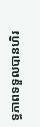ទ្ធភាពទទួលបានហិរ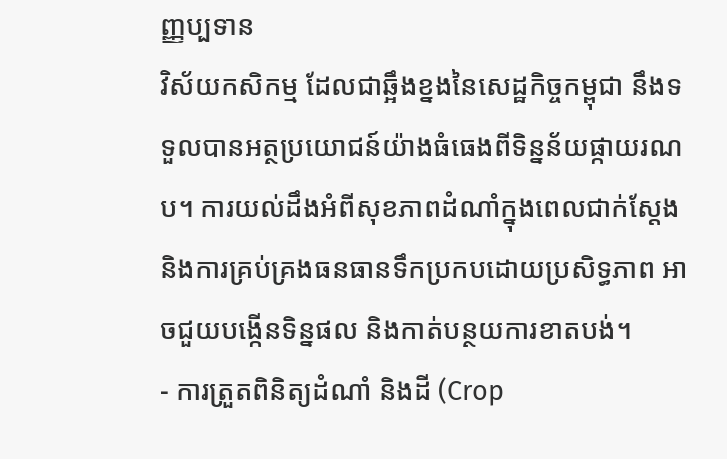ញ្ញប្បទាន
វិស័យកសិកម្ម ដែលជាឆ្អឹងខ្នងនៃសេដ្ឋកិច្ចកម្ពុជា នឹងទទួលបានអត្ថប្រយោជន៍យ៉ាងធំធេងពីទិន្នន័យផ្កាយរណប។ ការយល់ដឹងអំពីសុខភាពដំណាំក្នុងពេលជាក់ស្តែង និងការគ្រប់គ្រងធនធានទឹកប្រកបដោយប្រសិទ្ធភាព អាចជួយបង្កើនទិន្នផល និងកាត់បន្ថយការខាតបង់។
- ការត្រួតពិនិត្យដំណាំ និងដី (Crop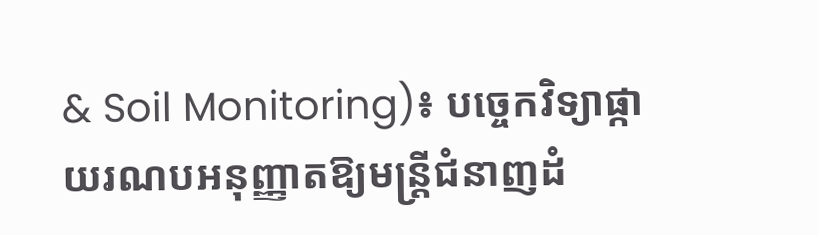& Soil Monitoring)៖ បច្ចេកវិទ្យាផ្កាយរណបអនុញ្ញាតឱ្យមន្ត្រីជំនាញដំ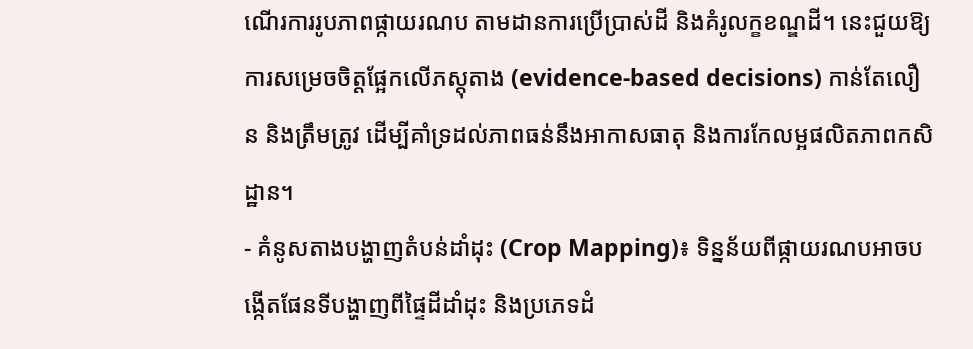ណើរការរូបភាពផ្កាយរណប តាមដានការប្រើប្រាស់ដី និងគំរូលក្ខខណ្ឌដី។ នេះជួយឱ្យការសម្រេចចិត្តផ្អែកលើភស្តុតាង (evidence-based decisions) កាន់តែលឿន និងត្រឹមត្រូវ ដើម្បីគាំទ្រដល់ភាពធន់នឹងអាកាសធាតុ និងការកែលម្អផលិតភាពកសិដ្ឋាន។
- គំនូសតាងបង្ហាញតំបន់ដាំដុះ (Crop Mapping)៖ ទិន្នន័យពីផ្កាយរណបអាចបង្កើតផែនទីបង្ហាញពីផ្ទៃដីដាំដុះ និងប្រភេទដំ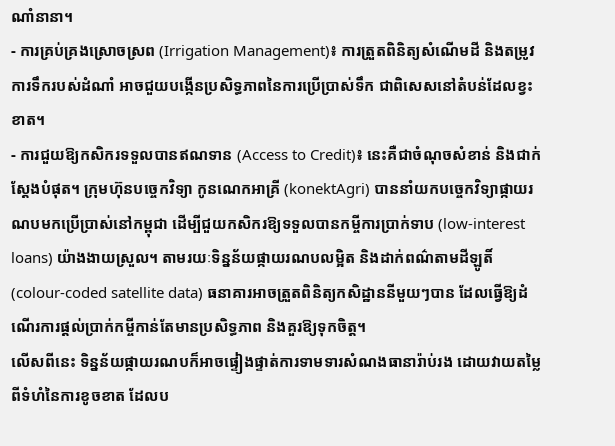ណាំនានា។
- ការគ្រប់គ្រងស្រោចស្រព (Irrigation Management)៖ ការត្រួតពិនិត្យសំណើមដី និងតម្រូវការទឹករបស់ដំណាំ អាចជួយបង្កើនប្រសិទ្ធភាពនៃការប្រើប្រាស់ទឹក ជាពិសេសនៅតំបន់ដែលខ្វះខាត។
- ការជួយឱ្យកសិករទទួលបានឥណទាន (Access to Credit)៖ នេះគឺជាចំណុចសំខាន់ និងជាក់ស្តែងបំផុត។ ក្រុមហ៊ុនបច្ចេកវិទ្យា កូនណេកអាគ្រី (konektAgri) បាននាំយកបច្ចេកវិទ្យាផ្កាយរណបមកប្រើប្រាស់នៅកម្ពុជា ដើម្បីជួយកសិករឱ្យទទួលបានកម្ចីការប្រាក់ទាប (low-interest loans) យ៉ាងងាយស្រួល។ តាមរយៈទិន្នន័យផ្កាយរណបលម្អិត និងដាក់ពណ៌តាមដីឡូតិ៍ (colour-coded satellite data) ធនាគារអាចត្រួតពិនិត្យកសិដ្ឋាននីមួយៗបាន ដែលធ្វើឱ្យដំណើរការផ្តល់ប្រាក់កម្ចីកាន់តែមានប្រសិទ្ធភាព និងគួរឱ្យទុកចិត្ត។
លើសពីនេះ ទិន្នន័យផ្កាយរណបក៏អាចផ្ទៀងផ្ទាត់ការទាមទារសំណងធានារ៉ាប់រង ដោយវាយតម្លៃពីទំហំនៃការខូចខាត ដែលប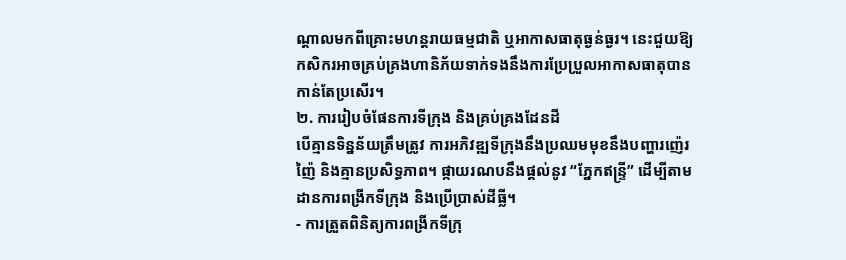ណ្តាលមកពីគ្រោះមហន្តរាយធម្មជាតិ ឬអាកាសធាតុធ្ងន់ធ្ងរ។ នេះជួយឱ្យកសិករអាចគ្រប់គ្រងហានិភ័យទាក់ទងនឹងការប្រែប្រួលអាកាសធាតុបានកាន់តែប្រសើរ។
២. ការរៀបចំផែនការទីក្រុង និងគ្រប់គ្រងដែនដី
បើគ្មានទិន្នន័យត្រឹមត្រូវ ការអភិវឌ្ឍទីក្រុងនឹងប្រឈមមុខនឹងបញ្ហារញ៉េរញ៉ៃ និងគ្មានប្រសិទ្ធភាព។ ផ្កាយរណបនឹងផ្តល់នូវ “ភ្នែកឥន្ទ្រី” ដើម្បីតាមដានការពង្រីកទីក្រុង និងប្រើប្រាស់ដីធ្លី។
- ការត្រួតពិនិត្យការពង្រីកទីក្រុ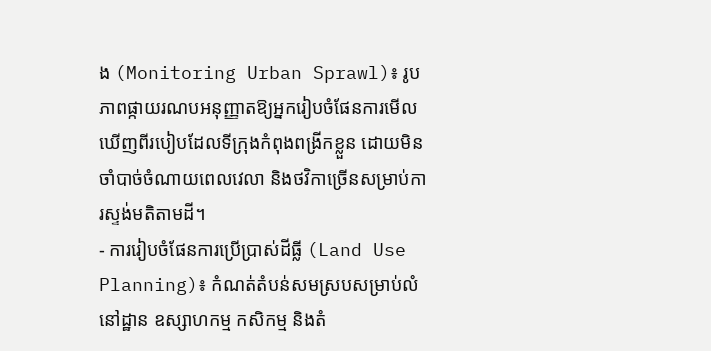ង (Monitoring Urban Sprawl)៖ រូបភាពផ្កាយរណបអនុញ្ញាតឱ្យអ្នករៀបចំផែនការមើលឃើញពីរបៀបដែលទីក្រុងកំពុងពង្រីកខ្លួន ដោយមិនចាំបាច់ចំណាយពេលវេលា និងថវិកាច្រើនសម្រាប់ការស្ទង់មតិតាមដី។
- ការរៀបចំផែនការប្រើប្រាស់ដីធ្លី (Land Use Planning)៖ កំណត់តំបន់សមស្របសម្រាប់លំនៅដ្ឋាន ឧស្សាហកម្ម កសិកម្ម និងតំ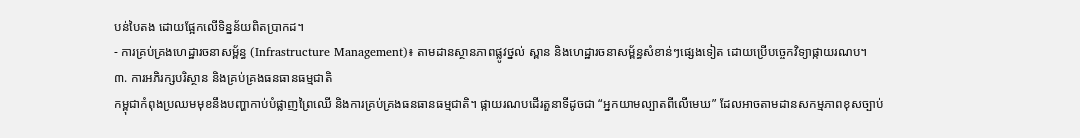បន់បៃតង ដោយផ្អែកលើទិន្នន័យពិតប្រាកដ។
- ការគ្រប់គ្រងហេដ្ឋារចនាសម្ព័ន្ធ (Infrastructure Management)៖ តាមដានស្ថានភាពផ្លូវថ្នល់ ស្ពាន និងហេដ្ឋារចនាសម្ព័ន្ធសំខាន់ៗផ្សេងទៀត ដោយប្រើបច្ចេកវិទ្យាផ្កាយរណប។
៣. ការអភិរក្សបរិស្ថាន និងគ្រប់គ្រងធនធានធម្មជាតិ
កម្ពុជាកំពុងប្រឈមមុខនឹងបញ្ហាកាប់បំផ្លាញព្រៃឈើ និងការគ្រប់គ្រងធនធានធម្មជាតិ។ ផ្កាយរណបដើរតួនាទីដូចជា “អ្នកយាមល្បាតពីលើមេឃ” ដែលអាចតាមដានសកម្មភាពខុសច្បាប់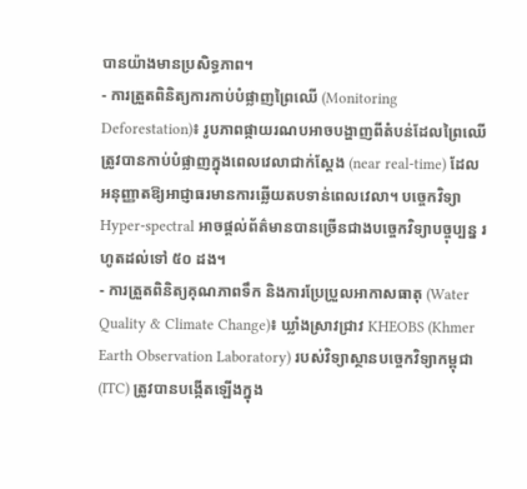បានយ៉ាងមានប្រសិទ្ធភាព។
- ការត្រួតពិនិត្យការកាប់បំផ្លាញព្រៃឈើ (Monitoring Deforestation)៖ រូបភាពផ្កាយរណបអាចបង្ហាញពីតំបន់ដែលព្រៃឈើត្រូវបានកាប់បំផ្លាញក្នុងពេលវេលាជាក់ស្តែង (near real-time) ដែលអនុញ្ញាតឱ្យអាជ្ញាធរមានការឆ្លើយតបទាន់ពេលវេលា។ បច្ចេកវិទ្យា Hyper-spectral អាចផ្តល់ព័ត៌មានបានច្រើនជាងបច្ចេកវិទ្យាបច្ចុប្បន្ន រហូតដល់ទៅ ៥០ ដង។
- ការត្រួតពិនិត្យគុណភាពទឹក និងការប្រែប្រួលអាកាសធាតុ (Water Quality & Climate Change)៖ ឃ្លាំងស្រាវជ្រាវ KHEOBS (Khmer Earth Observation Laboratory) របស់វិទ្យាស្ថានបច្ចេកវិទ្យាកម្ពុជា (ITC) ត្រូវបានបង្កើតឡើងក្នុង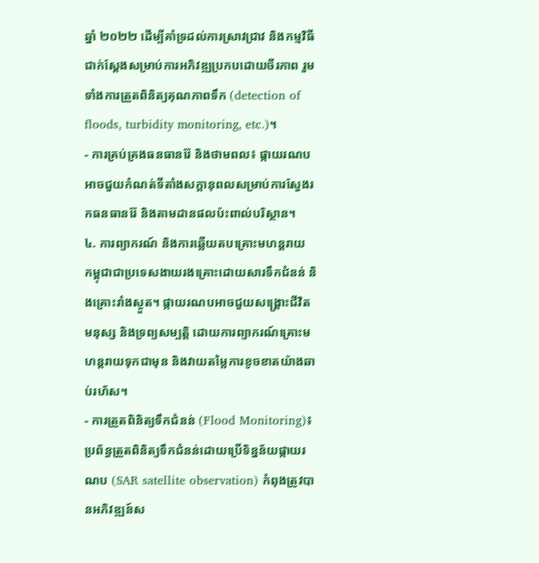ឆ្នាំ ២០២២ ដើម្បីគាំទ្រដល់ការស្រាវជ្រាវ និងកម្មវិធីជាក់ស្តែងសម្រាប់ការអភិវឌ្ឍប្រកបដោយចីរភាព រួមទាំងការត្រួតពិនិត្យគុណភាពទឹក (detection of floods, turbidity monitoring, etc.)។
- ការគ្រប់គ្រងធនធានរ៉ែ និងថាមពល៖ ផ្កាយរណបអាចជួយកំណត់ទីតាំងសក្តានុពលសម្រាប់ការស្វែងរកធនធានរ៉ែ និងតាមដានផលប៉ះពាល់បរិស្ថាន។
៤. ការព្យាករណ៍ និងការឆ្លើយតបគ្រោះមហន្តរាយ
កម្ពុជាជាប្រទេសងាយរងគ្រោះដោយសារទឹកជំនន់ និងគ្រោះរាំងស្ងួត។ ផ្កាយរណបអាចជួយសង្គ្រោះជីវិតមនុស្ស និងទ្រព្យសម្បត្តិ ដោយការព្យាករណ៍គ្រោះមហន្តរាយទុកជាមុន និងវាយតម្លៃការខូចខាតយ៉ាងឆាប់រហ័ស។
- ការត្រួតពិនិត្យទឹកជំនន់ (Flood Monitoring)៖ ប្រព័ន្ធត្រួតពិនិត្យទឹកជំនន់ដោយប្រើទិន្នន័យផ្កាយរណប (SAR satellite observation) កំពុងត្រូវបានអភិវឌ្ឍន៍ស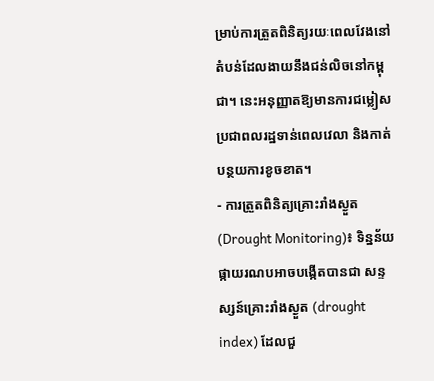ម្រាប់ការត្រួតពិនិត្យរយៈពេលវែងនៅតំបន់ដែលងាយនឹងជន់លិចនៅកម្ពុជា។ នេះអនុញ្ញាតឱ្យមានការជម្លៀសប្រជាពលរដ្ឋទាន់ពេលវេលា និងកាត់បន្ថយការខូចខាត។
- ការត្រួតពិនិត្យគ្រោះរាំងស្ងួត (Drought Monitoring)៖ ទិន្នន័យផ្កាយរណបអាចបង្កើតបានជា សន្ទស្សន៍គ្រោះរាំងស្ងួត (drought index) ដែលជួ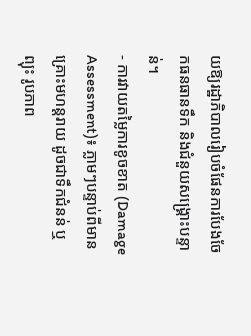យឱ្យរដ្ឋាភិបាលរៀបចំផែនការបែងចែកធនធានទឹក និងជំនួយសង្គ្រោះបន្ទាន់។
- ការវាយតម្លៃការខូចខាត (Damage Assessment)៖ ភ្លាមៗបន្ទាប់ពីមានគ្រោះមហន្តរាយ ដូចជាទឹកជំនន់ ឬព្យុះ រូបភាព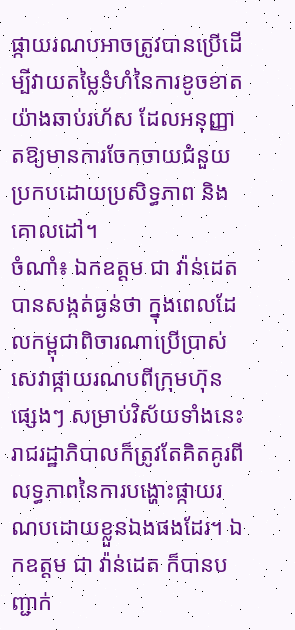ផ្កាយរណបអាចត្រូវបានប្រើដើម្បីវាយតម្លៃទំហំនៃការខូចខាតយ៉ាងឆាប់រហ័ស ដែលអនុញ្ញាតឱ្យមានការចែកចាយជំនួយប្រកបដោយប្រសិទ្ធភាព និងគោលដៅ។
ចំណាំ៖ ឯកឧត្តម ជា វ៉ាន់ដេត បានសង្កត់ធ្ងន់ថា ក្នុងពេលដែលកម្ពុជាពិចារណាប្រើប្រាស់សេវាផ្កាយរណបពីក្រុមហ៊ុនផ្សេងៗ សម្រាប់វិស័យទាំងនេះ រាជរដ្ឋាភិបាលក៏ត្រូវតែគិតគូរពីលទ្ធភាពនៃការបង្ហោះផ្កាយរណបដោយខ្លួនឯងផងដែរ។ ឯកឧត្តម ជា វ៉ាន់ដេត ក៏បានបញ្ជាក់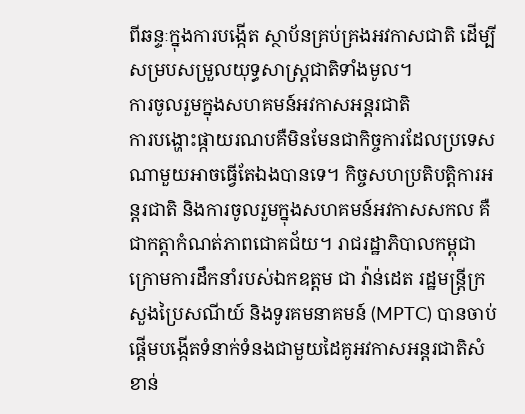ពីឆន្ទៈក្នុងការបង្កើត ស្ថាប័នគ្រប់គ្រងអវកាសជាតិ ដើម្បីសម្របសម្រួលយុទ្ធសាស្ត្រជាតិទាំងមូល។
ការចូលរួមក្នុងសហគមន៍អវកាសអន្តរជាតិ
ការបង្ហោះផ្កាយរណបគឺមិនមែនជាកិច្ចការដែលប្រទេសណាមួយអាចធ្វើតែឯងបានទេ។ កិច្ចសហប្រតិបត្តិការអន្តរជាតិ និងការចូលរួមក្នុងសហគមន៍អវកាសសកល គឺជាកត្តាកំណត់ភាពជោគជ័យ។ រាជរដ្ឋាភិបាលកម្ពុជា ក្រោមការដឹកនាំរបស់ឯកឧត្តម ជា វ៉ាន់ដេត រដ្ឋមន្ត្រីក្រសួងប្រៃសណីយ៍ និងទូរគមនាគមន៍ (MPTC) បានចាប់ផ្តើមបង្កើតទំនាក់ទំនងជាមួយដៃគូអវកាសអន្តរជាតិសំខាន់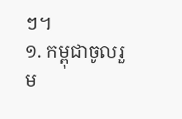ៗ។
១. កម្ពុជាចូលរួម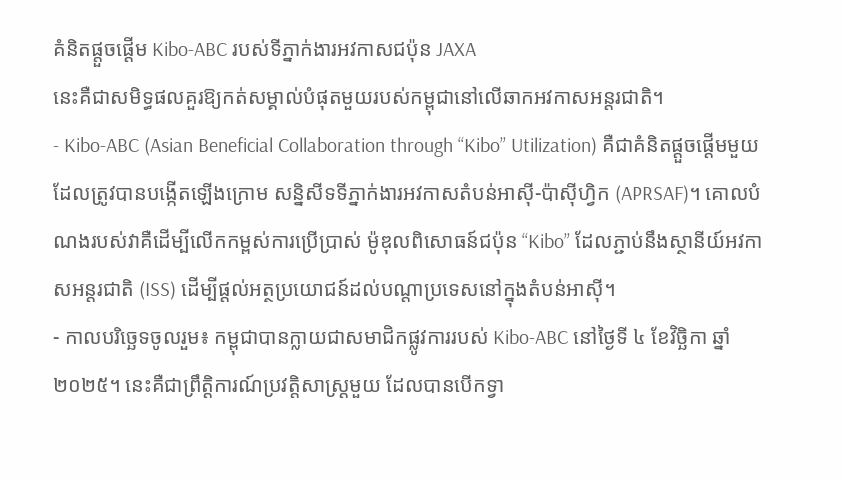គំនិតផ្តួចផ្តើម Kibo-ABC របស់ទីភ្នាក់ងារអវកាសជប៉ុន JAXA
នេះគឺជាសមិទ្ធផលគួរឱ្យកត់សម្គាល់បំផុតមួយរបស់កម្ពុជានៅលើឆាកអវកាសអន្តរជាតិ។
- Kibo-ABC (Asian Beneficial Collaboration through “Kibo” Utilization) គឺជាគំនិតផ្តួចផ្តើមមួយដែលត្រូវបានបង្កើតឡើងក្រោម សន្និសីទទីភ្នាក់ងារអវកាសតំបន់អាស៊ី-ប៉ាស៊ីហ្វិក (APRSAF)។ គោលបំណងរបស់វាគឺដើម្បីលើកកម្ពស់ការប្រើប្រាស់ ម៉ូឌុលពិសោធន៍ជប៉ុន “Kibo” ដែលភ្ជាប់នឹងស្ថានីយ៍អវកាសអន្តរជាតិ (ISS) ដើម្បីផ្តល់អត្ថប្រយោជន៍ដល់បណ្តាប្រទេសនៅក្នុងតំបន់អាស៊ី។
- កាលបរិច្ឆេទចូលរួម៖ កម្ពុជាបានក្លាយជាសមាជិកផ្លូវការរបស់ Kibo-ABC នៅថ្ងៃទី ៤ ខែវិច្ឆិកា ឆ្នាំ ២០២៥។ នេះគឺជាព្រឹត្តិការណ៍ប្រវត្តិសាស្ត្រមួយ ដែលបានបើកទ្វា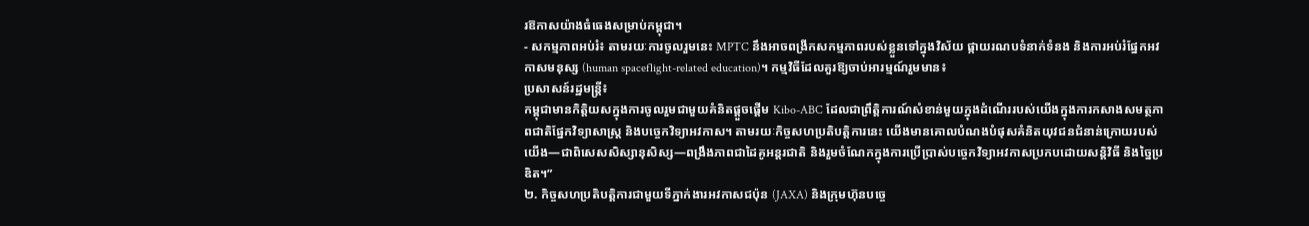រឱកាសយ៉ាងធំធេងសម្រាប់កម្ពុជា។
- សកម្មភាពអប់រំ៖ តាមរយៈការចូលរួមនេះ MPTC នឹងអាចពង្រីកសកម្មភាពរបស់ខ្លួនទៅក្នុងវិស័យ ផ្កាយរណបទំនាក់ទំនង និងការអប់រំផ្នែកអវកាសមនុស្ស (human spaceflight-related education)។ កម្មវិធីដែលគួរឱ្យចាប់អារម្មណ៍រួមមាន៖
ប្រសាសន៍រដ្ឋមន្ត្រី៖
កម្ពុជាមានកិត្តិយសក្នុងការចូលរួមជាមួយគំនិតផ្តួចផ្តើម Kibo-ABC ដែលជាព្រឹត្តិការណ៍សំខាន់មួយក្នុងដំណើររបស់យើងក្នុងការកសាងសមត្ថភាពជាតិផ្នែកវិទ្យាសាស្ត្រ និងបច្ចេកវិទ្យាអវកាស។ តាមរយៈកិច្ចសហប្រតិបត្តិការនេះ យើងមានគោលបំណងបំផុសគំនិតយុវជនជំនាន់ក្រោយរបស់យើង—ជាពិសេសសិស្សានុសិស្ស—ពង្រឹងភាពជាដៃគូអន្តរជាតិ និងរួមចំណែកក្នុងការប្រើប្រាស់បច្ចេកវិទ្យាអវកាសប្រកបដោយសន្តិវិធី និងច្នៃប្រឌិត។”
២. កិច្ចសហប្រតិបត្តិការជាមួយទីភ្នាក់ងារអវកាសជប៉ុន (JAXA) និងក្រុមហ៊ុនបច្ចេ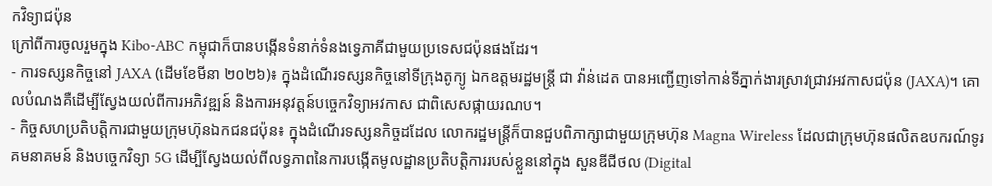កវិទ្យាជប៉ុន
ក្រៅពីការចូលរួមក្នុង Kibo-ABC កម្ពុជាក៏បានបង្កើនទំនាក់ទំនងទ្វេភាគីជាមួយប្រទេសជប៉ុនផងដែរ។
- ការទស្សនកិច្ចនៅ JAXA (ដើមខែមីនា ២០២៦)៖ ក្នុងដំណើរទស្សនកិច្ចនៅទីក្រុងតូក្យូ ឯកឧត្តមរដ្ឋមន្ត្រី ជា វ៉ាន់ដេត បានអញ្ជើញទៅកាន់ទីភ្នាក់ងារស្រាវជ្រាវអវកាសជប៉ុន (JAXA)។ គោលបំណងគឺដើម្បីស្វែងយល់ពីការអភិវឌ្ឍន៍ និងការអនុវត្តន៍បច្ចេកវិទ្យាអវកាស ជាពិសេសផ្កាយរណប។
- កិច្ចសហប្រតិបត្តិការជាមួយក្រុមហ៊ុនឯកជនជប៉ុន៖ ក្នុងដំណើរទស្សនកិច្ចដដែល លោករដ្ឋមន្ត្រីក៏បានជួបពិភាក្សាជាមួយក្រុមហ៊ុន Magna Wireless ដែលជាក្រុមហ៊ុនផលិតឧបករណ៍ទូរគមនាគមន៍ និងបច្ចេកវិទ្យា 5G ដើម្បីស្វែងយល់ពីលទ្ធភាពនៃការបង្កើតមូលដ្ឋានប្រតិបត្តិការរបស់ខ្លួននៅក្នុង សួនឌីជីថល (Digital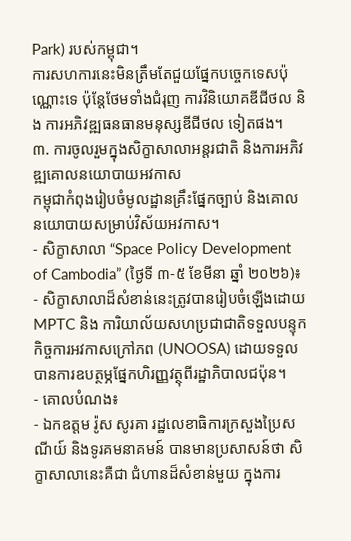Park) របស់កម្ពុជា។
ការសហការនេះមិនត្រឹមតែជួយផ្នែកបច្ចេកទេសប៉ុណ្ណោះទេ ប៉ុន្តែថែមទាំងជំរុញ ការវិនិយោគឌីជីថល និង ការអភិវឌ្ឍធនធានមនុស្សឌីជីថល ទៀតផង។
៣. ការចូលរួមក្នុងសិក្ខាសាលាអន្តរជាតិ និងការអភិវឌ្ឍគោលនយោបាយអវកាស
កម្ពុជាកំពុងរៀបចំមូលដ្ឋានគ្រឹះផ្នែកច្បាប់ និងគោលនយោបាយសម្រាប់វិស័យអវកាស។
- សិក្ខាសាលា “Space Policy Development of Cambodia” (ថ្ងៃទី ៣-៥ ខែមីនា ឆ្នាំ ២០២៦)៖
- សិក្ខាសាលាដ៏សំខាន់នេះត្រូវបានរៀបចំឡើងដោយ MPTC និង ការិយាល័យសហប្រជាជាតិទទួលបន្ទុកកិច្ចការអវកាសក្រៅភព (UNOOSA) ដោយទទួលបានការឧបត្ថម្ភផ្នែកហិរញ្ញវត្ថុពីរដ្ឋាភិបាលជប៉ុន។
- គោលបំណង៖
- ឯកឧត្តម រ៉ូស សូរគា រដ្ឋលេខាធិការក្រសួងប្រៃសណីយ៍ និងទូរគមនាគមន៍ បានមានប្រសាសន៍ថា សិក្ខាសាលានេះគឺជា ជំហានដ៏សំខាន់មួយ ក្នុងការ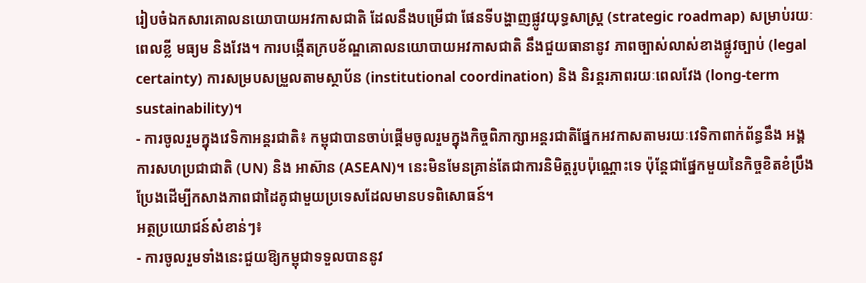រៀបចំឯកសារគោលនយោបាយអវកាសជាតិ ដែលនឹងបម្រើជា ផែនទីបង្ហាញផ្លូវយុទ្ធសាស្ត្រ (strategic roadmap) សម្រាប់រយៈពេលខ្លី មធ្យម និងវែង។ ការបង្កើតក្របខ័ណ្ឌគោលនយោបាយអវកាសជាតិ នឹងជួយធានានូវ ភាពច្បាស់លាស់ខាងផ្លូវច្បាប់ (legal certainty) ការសម្របសម្រួលតាមស្ថាប័ន (institutional coordination) និង និរន្តរភាពរយៈពេលវែង (long-term sustainability)។
- ការចូលរួមក្នុងវេទិកាអន្តរជាតិ៖ កម្ពុជាបានចាប់ផ្តើមចូលរួមក្នុងកិច្ចពិភាក្សាអន្តរជាតិផ្នែកអវកាសតាមរយៈវេទិកាពាក់ព័ន្ធនឹង អង្គការសហប្រជាជាតិ (UN) និង អាស៊ាន (ASEAN)។ នេះមិនមែនគ្រាន់តែជាការនិមិត្តរូបប៉ុណ្ណោះទេ ប៉ុន្តែជាផ្នែកមួយនៃកិច្ចខិតខំប្រឹងប្រែងដើម្បីកសាងភាពជាដៃគូជាមួយប្រទេសដែលមានបទពិសោធន៍។
អត្ថប្រយោជន៍សំខាន់ៗ៖
- ការចូលរួមទាំងនេះជួយឱ្យកម្ពុជាទទួលបាននូវ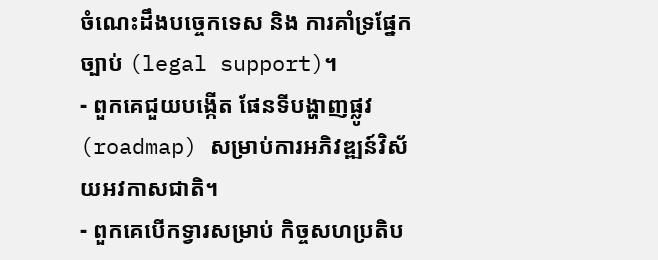ចំណេះដឹងបច្ចេកទេស និង ការគាំទ្រផ្នែកច្បាប់ (legal support)។
- ពួកគេជួយបង្កើត ផែនទីបង្ហាញផ្លូវ (roadmap) សម្រាប់ការអភិវឌ្ឍន៍វិស័យអវកាសជាតិ។
- ពួកគេបើកទ្វារសម្រាប់ កិច្ចសហប្រតិប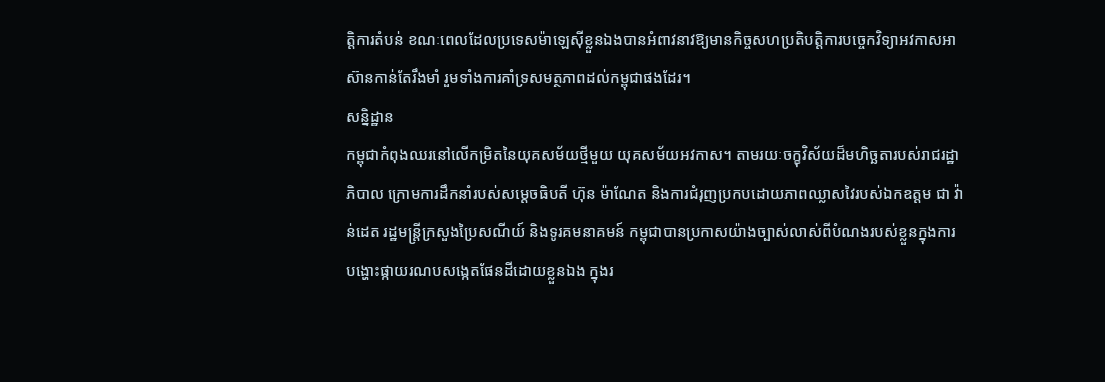ត្តិការតំបន់ ខណៈពេលដែលប្រទេសម៉ាឡេស៊ីខ្លួនឯងបានអំពាវនាវឱ្យមានកិច្ចសហប្រតិបត្តិការបច្ចេកវិទ្យាអវកាសអាស៊ានកាន់តែរឹងមាំ រួមទាំងការគាំទ្រសមត្ថភាពដល់កម្ពុជាផងដែរ។
សន្និដ្ឋាន
កម្ពុជាកំពុងឈរនៅលើកម្រិតនៃយុគសម័យថ្មីមួយ យុគសម័យអវកាស។ តាមរយៈចក្ខុវិស័យដ៏មហិច្ឆតារបស់រាជរដ្ឋាភិបាល ក្រោមការដឹកនាំរបស់សម្តេចធិបតី ហ៊ុន ម៉ាណែត និងការជំរុញប្រកបដោយភាពឈ្លាសវៃរបស់ឯកឧត្តម ជា វ៉ាន់ដេត រដ្ឋមន្ត្រីក្រសួងប្រៃសណីយ៍ និងទូរគមនាគមន៍ កម្ពុជាបានប្រកាសយ៉ាងច្បាស់លាស់ពីបំណងរបស់ខ្លួនក្នុងការ បង្ហោះផ្កាយរណបសង្កេតផែនដីដោយខ្លួនឯង ក្នុងរ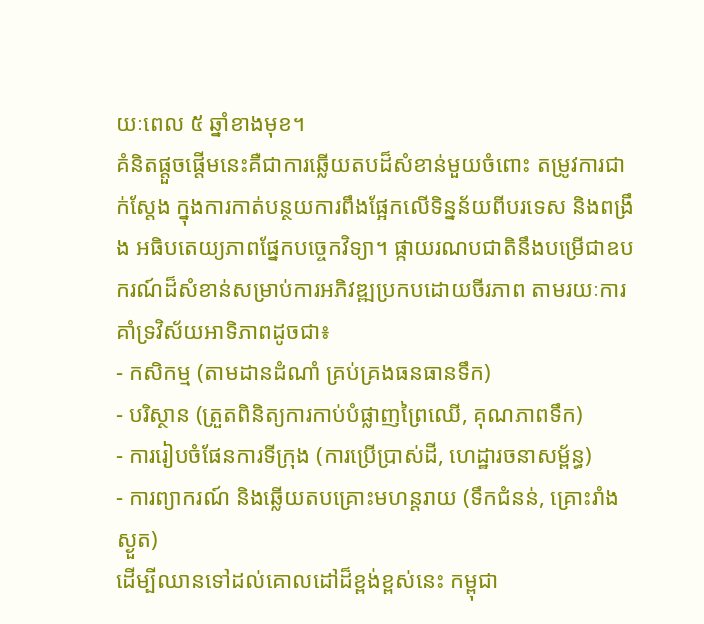យៈពេល ៥ ឆ្នាំខាងមុខ។
គំនិតផ្តួចផ្តើមនេះគឺជាការឆ្លើយតបដ៏សំខាន់មួយចំពោះ តម្រូវការជាក់ស្តែង ក្នុងការកាត់បន្ថយការពឹងផ្អែកលើទិន្នន័យពីបរទេស និងពង្រឹង អធិបតេយ្យភាពផ្នែកបច្ចេកវិទ្យា។ ផ្កាយរណបជាតិនឹងបម្រើជាឧបករណ៍ដ៏សំខាន់សម្រាប់ការអភិវឌ្ឍប្រកបដោយចីរភាព តាមរយៈការគាំទ្រវិស័យអាទិភាពដូចជា៖
- កសិកម្ម (តាមដានដំណាំ គ្រប់គ្រងធនធានទឹក)
- បរិស្ថាន (ត្រួតពិនិត្យការកាប់បំផ្លាញព្រៃឈើ, គុណភាពទឹក)
- ការរៀបចំផែនការទីក្រុង (ការប្រើប្រាស់ដី, ហេដ្ឋារចនាសម្ព័ន្ធ)
- ការព្យាករណ៍ និងឆ្លើយតបគ្រោះមហន្តរាយ (ទឹកជំនន់, គ្រោះរាំងស្ងួត)
ដើម្បីឈានទៅដល់គោលដៅដ៏ខ្ពង់ខ្ពស់នេះ កម្ពុជា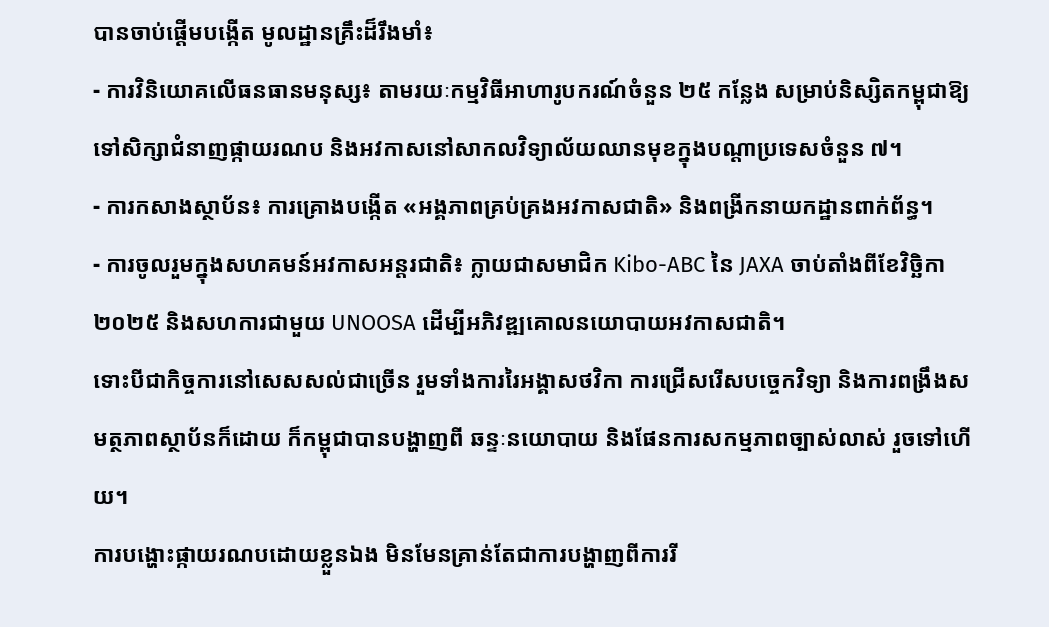បានចាប់ផ្តើមបង្កើត មូលដ្ឋានគ្រឹះដ៏រឹងមាំ៖
- ការវិនិយោគលើធនធានមនុស្ស៖ តាមរយៈកម្មវិធីអាហារូបករណ៍ចំនួន ២៥ កន្លែង សម្រាប់និស្សិតកម្ពុជាឱ្យទៅសិក្សាជំនាញផ្កាយរណប និងអវកាសនៅសាកលវិទ្យាល័យឈានមុខក្នុងបណ្តាប្រទេសចំនួន ៧។
- ការកសាងស្ថាប័ន៖ ការគ្រោងបង្កើត «អង្គភាពគ្រប់គ្រងអវកាសជាតិ» និងពង្រីកនាយកដ្ឋានពាក់ព័ន្ធ។
- ការចូលរួមក្នុងសហគមន៍អវកាសអន្តរជាតិ៖ ក្លាយជាសមាជិក Kibo-ABC នៃ JAXA ចាប់តាំងពីខែវិច្ឆិកា ២០២៥ និងសហការជាមួយ UNOOSA ដើម្បីអភិវឌ្ឍគោលនយោបាយអវកាសជាតិ។
ទោះបីជាកិច្ចការនៅសេសសល់ជាច្រើន រួមទាំងការរៃអង្គាសថវិកា ការជ្រើសរើសបច្ចេកវិទ្យា និងការពង្រឹងសមត្ថភាពស្ថាប័នក៏ដោយ ក៏កម្ពុជាបានបង្ហាញពី ឆន្ទៈនយោបាយ និងផែនការសកម្មភាពច្បាស់លាស់ រួចទៅហើយ។
ការបង្ហោះផ្កាយរណបដោយខ្លួនឯង មិនមែនគ្រាន់តែជាការបង្ហាញពីការរី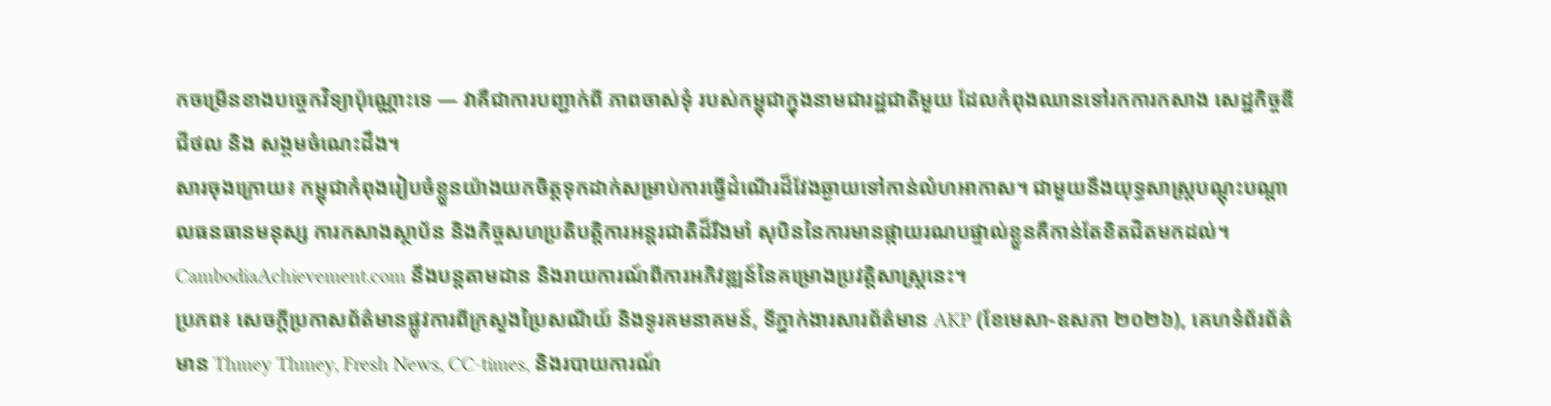កចម្រើនខាងបច្ចេកវិទ្យាប៉ុណ្ណោះទេ — វាគឺជាការបញ្ជាក់ពី ភាពចាស់ទុំ របស់កម្ពុជាក្នុងនាមជារដ្ឋជាតិមួយ ដែលកំពុងឈានទៅរកការកសាង សេដ្ឋកិច្ចឌីជីថល និង សង្គមចំណេះដឹង។
សារចុងក្រោយ៖ កម្ពុជាកំពុងរៀបចំខ្លួនយ៉ាងយកចិត្តទុកដាក់សម្រាប់ការធ្វើដំណើរដ៏វែងឆ្ងាយទៅកាន់លំហអាកាស។ ជាមួយនឹងយុទ្ធសាស្ត្របណ្តុះបណ្តាលធនធានមនុស្ស ការកសាងស្ថាប័ន និងកិច្ចសហប្រតិបត្តិការអន្តរជាតិដ៏រឹងមាំ សុបិននៃការមានផ្កាយរណបផ្ទាល់ខ្លួនគឺកាន់តែខិតជិតមកដល់។ CambodiaAchievement.com នឹងបន្តតាមដាន និងរាយការណ៍ពីការអភិវឌ្ឍន៍នៃគម្រោងប្រវត្តិសាស្ត្រនេះ។
ប្រភព៖ សេចក្តីប្រកាសព័ត៌មានផ្លូវការពីក្រសួងប្រៃសណីយ៍ និងទូរគមនាគមន៍, ទីភ្នាក់ងារសារព័ត៌មាន AKP (ខែមេសា-ឧសភា ២០២៦), គេហទំព័រព័ត៌មាន Thmey Thmey, Fresh News, CC-times, និងរបាយការណ៍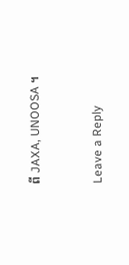ពី JAXA, UNOOSA ។


Leave a Reply